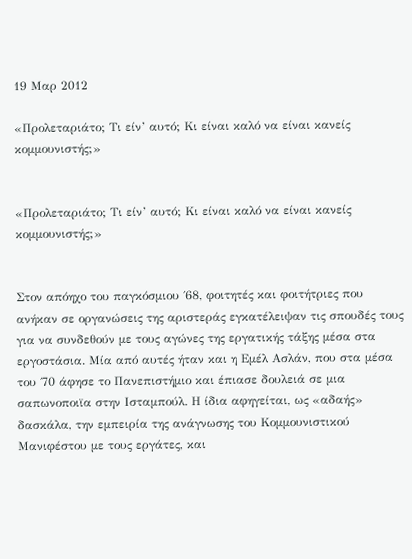19 Μαρ 2012

«Προλεταριάτο; Τι είν’ αυτό; Κι είναι καλό να είναι κανείς κομμουνιστής;»


«Προλεταριάτο; Τι είν’ αυτό; Κι είναι καλό να είναι κανείς κομμουνιστής;»


Στον απόηχο του παγκόσμιου ΄68, φοιτητές και φοιτήτριες που ανήκαν σε οργανώσεις της αριστεράς εγκατέλειψαν τις σπουδές τους για να συνδεθούν με τους αγώνες της εργατικής τάξης μέσα στα εργοστάσια. Μία από αυτές ήταν και η Εμέλ Ασλάν, που στα μέσα του ΄70 άφησε το Πανεπιστήμιο και έπιασε δουλειά σε μια σαπωνοποιϊα στην Ισταμπούλ. Η ίδια αφηγείται, ως «αδαής» δασκάλα, την εμπειρία της ανάγνωσης του Κομμουνιστικού Μανιφέστου με τους εργάτες, και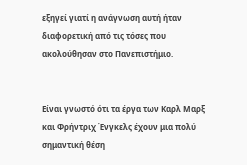εξηγεί γιατί η ανάγνωση αυτή ήταν διαφορετική από τις τόσες που ακολούθησαν στο Πανεπιστήμιο.


Είναι γνωστό ότι τα έργα των Καρλ Μαρξ και Φρήντριχ Ένγκελς έχουν μια πολύ σημαντική θέση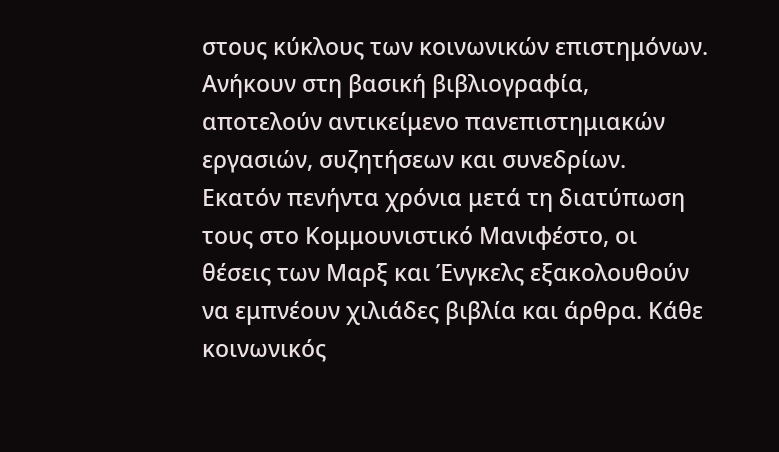στους κύκλους των κοινωνικών επιστημόνων. Ανήκουν στη βασική βιβλιογραφία, αποτελούν αντικείμενο πανεπιστημιακών εργασιών, συζητήσεων και συνεδρίων. Εκατόν πενήντα χρόνια μετά τη διατύπωση τους στο Κομμουνιστικό Μανιφέστο, οι θέσεις των Μαρξ και Ένγκελς εξακολουθούν να εμπνέουν χιλιάδες βιβλία και άρθρα. Κάθε κοινωνικός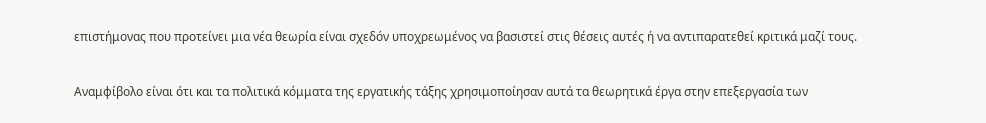επιστήμονας που προτείνει μια νέα θεωρία είναι σχεδόν υποχρεωμένος να βασιστεί στις θέσεις αυτές ή να αντιπαρατεθεί κριτικά μαζί τους.


Αναμφίβολο είναι ότι και τα πολιτικά κόμματα της εργατικής τάξης χρησιμοποίησαν αυτά τα θεωρητικά έργα στην επεξεργασία των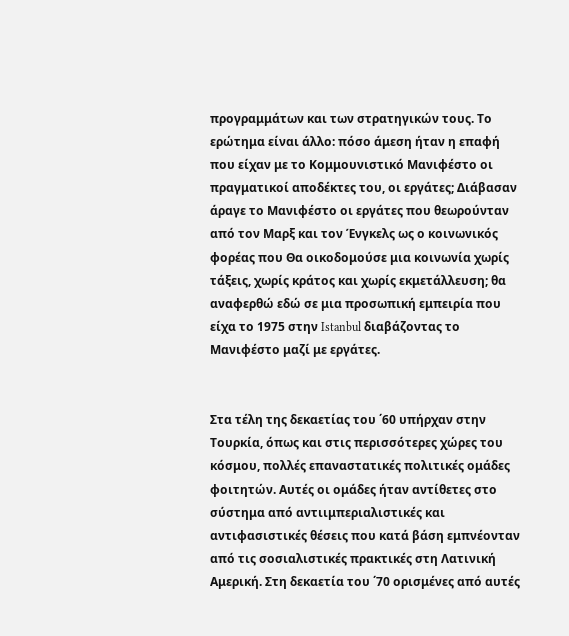προγραμμάτων και των στρατηγικών τους. Το ερώτημα είναι άλλο: πόσο άμεση ήταν η επαφή που είχαν με το Κομμουνιστικό Μανιφέστο οι πραγματικοί αποδέκτες του, οι εργάτες; Διάβασαν άραγε το Μανιφέστο οι εργάτες που θεωρούνταν από τον Μαρξ και τον Ένγκελς ως ο κοινωνικός φορέας που Θα οικοδομούσε μια κοινωνία χωρίς τάξεις, χωρίς κράτος και χωρίς εκμετάλλευση; θα αναφερθώ εδώ σε μια προσωπική εμπειρία που είχα το 1975 στην Istanbul διαβάζοντας το Μανιφέστο μαζί με εργάτες.


Στα τέλη της δεκαετίας του ΄60 υπήρχαν στην Τουρκία, όπως και στις περισσότερες χώρες του κόσμου, πολλές επαναστατικές πολιτικές ομάδες φοιτητών. Αυτές οι ομάδες ήταν αντίθετες στο σύστημα από αντιιμπεριαλιστικές και αντιφασιστικές θέσεις που κατά βάση εμπνέονταν από τις σοσιαλιστικές πρακτικές στη Λατινική Αμερική. Στη δεκαετία του ΄70 ορισμένες από αυτές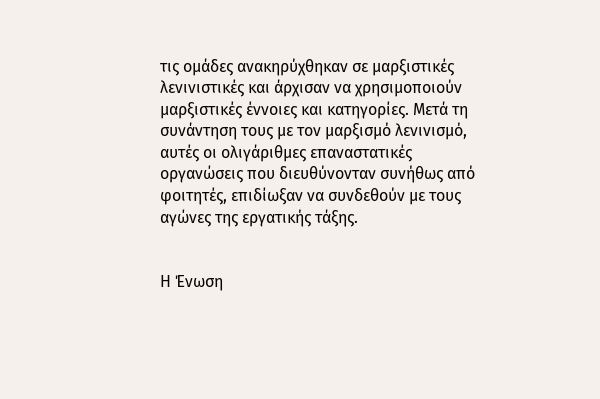τις ομάδες ανακηρύχθηκαν σε μαρξιστικές λενινιστικές και άρχισαν να χρησιμοποιούν μαρξιστικές έννοιες και κατηγορίες. Μετά τη συνάντηση τους με τον μαρξισμό λενινισμό, αυτές οι ολιγάριθμες επαναστατικές οργανώσεις που διευθύνονταν συνήθως από φοιτητές, επιδίωξαν να συνδεθούν με τους αγώνες της εργατικής τάξης.


Η Ένωση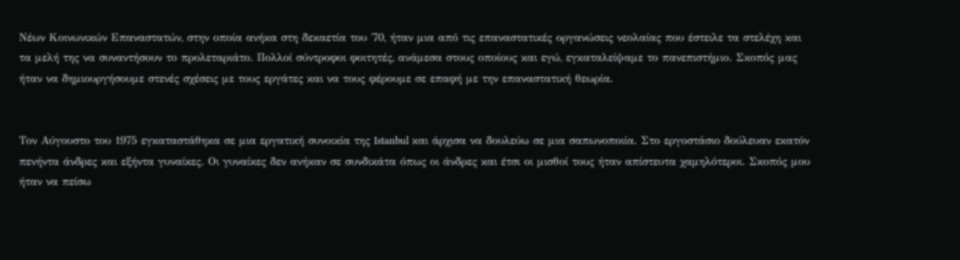Νέων Κοινωνικών Επαναστατών, στην οποία ανήκα στη δεκαετία του ΄70, ήταν μια από τις επαναστατικές οργανώσεις νεολαίας που έστειλε τα στελέχη και τα μελή της να συναντήσουν το προλεταριάτο. Πολλοί σύντροφοι φοιτητές, ανάμεσα στους οποίους και εγώ, εγκαταλείψαμε το πανεπιστήμιο. Σκοπός μας ήταν να δημιουργήσουμε στενές σχέσεις με τους εργάτες και να τους φέρουμε σε επαφή με την επαναστατική θεωρία.


Τον Αύγουστο του 1975 εγκαταστάθηκα σε μια εργατική συνοικία της Istanbul και άρχισα να δουλεύω σε μια σαπωνοποιία. Στο εργοστάσιο δούλευαν εκατόν πενήντα άνδρες και εξήντα γυναίκες. Οι γυναίκες δεν ανήκαν σε συνδικάτα όπως οι άνδρες και έτσι οι μισθοί τους ήταν απίστευτα χαμηλότεροι. Σκοπός μου ήταν να πείσω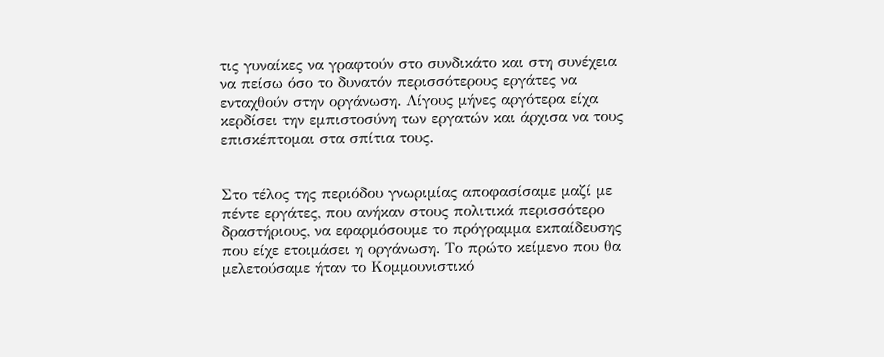τις γυναίκες να γραφτούν στο συνδικάτο και στη συνέχεια να πείσω όσο το δυνατόν περισσότερους εργάτες να ενταχθούν στην οργάνωση. Λίγους μήνες αργότερα είχα κερδίσει την εμπιστοσύνη των εργατών και άρχισα να τους επισκέπτομαι στα σπίτια τους.


Στο τέλος της περιόδου γνωριμίας αποφασίσαμε μαζί με πέντε εργάτες, που ανήκαν στους πολιτικά περισσότερο δραστήριους, να εφαρμόσουμε το πρόγραμμα εκπαίδευσης που είχε ετοιμάσει η οργάνωση. Το πρώτο κείμενο που θα μελετούσαμε ήταν το Κομμουνιστικό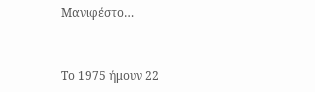Μανιφέστο…


Το 1975 ήμουν 22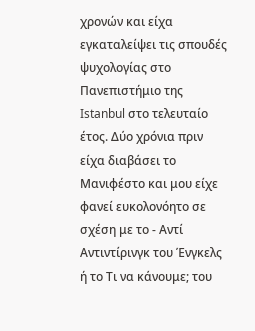χρονών και είχα εγκαταλείψει τις σπουδές ψυχολογίας στο Πανεπιστήμιο της Istanbul στο τελευταίο έτος. Δύο χρόνια πριν είχα διαβάσει το Μανιφέστο και μου είχε φανεί ευκολονόητο σε σχέση με το - Αντί Αντιντίρινγκ του Ένγκελς ή το Τι να κάνουμε; του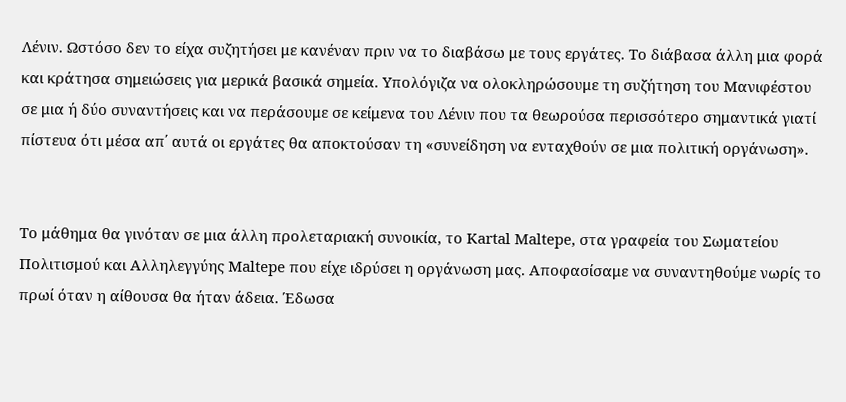Λένιν. Ωστόσο δεν το είχα συζητήσει με κανέναν πριν να το διαβάσω με τους εργάτες. Το διάβασα άλλη μια φορά και κράτησα σημειώσεις για μερικά βασικά σημεία. Υπολόγιζα να ολοκληρώσουμε τη συζήτηση του Μανιφέστου σε μια ή δύο συναντήσεις και να περάσουμε σε κείμενα του Λένιν που τα θεωρούσα περισσότερο σημαντικά γιατί πίστευα ότι μέσα απ΄ αυτά οι εργάτες θα αποκτούσαν τη «συνείδηση να ενταχθούν σε μια πολιτική οργάνωση».


Το μάθημα θα γινόταν σε μια άλλη προλεταριακή συνοικία, το Kartal Maltepe, στα γραφεία του Σωματείου Πολιτισμού και Αλληλεγγύης Maltepe που είχε ιδρύσει η οργάνωση μας. Αποφασίσαμε να συναντηθούμε νωρίς το πρωί όταν η αίθουσα θα ήταν άδεια. Έδωσα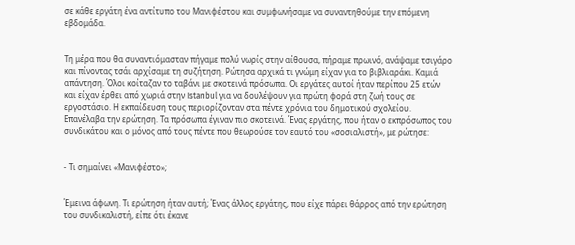σε κάθε εργάτη ένα αντίτυπο του Μανιφέστου και συμφωνήσαμε να συναντηθούμε την επόμενη εβδομάδα.


Τη μέρα που θα συναντιόμασταν πήγαμε πολύ νωρίς στην αίθουσα, πήραμε πρωινό, ανάψαμε τσιγάρο και πίνοντας τσάι αρχίσαμε τη συζήτηση. Ρώτησα αρχικά τι γνώμη είχαν για το βιβλιαράκι. Καμιά απάντηση. Όλοι κοίταζαν το ταβάνι με σκοτεινά πρόσωπα. Οι εργάτες αυτοί ήταν περίπου 25 ετών και είχαν έρθει από χωριά στην Istanbul για να δουλέψουν για πρώτη φορά στη ζωή τους σε εργοστάσιο. Η εκπαίδευση τους περιορίζονταν στα πέντε χρόνια του δημοτικού σχολείου. Επανέλαβα την ερώτηση. Τα πρόσωπα έγιναν πιο σκοτεινά. Ένας εργάτης, που ήταν ο εκπρόσωπος του συνδικάτου και ο μόνος από τους πέντε που θεωρούσε τον εαυτό του «σοσιαλιστή», με ρώτησε:


- Τι σημαίνει «Μανιφέστο»;


Έμεινα άφωνη. Τι ερώτηση ήταν αυτή; Ένας άλλος εργάτης, που είχε πάρει θάρρος από την ερώτηση του συνδικαλιστή, είπε ότι έκανε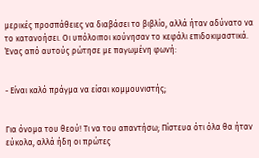μερικές προσπάθειες να διαβάσει το βιβλίο, αλλά ήταν αδύνατο να το κατανοήσει. Οι υπόλοιποι κούνησαν το κεφάλι επιδοκιμαστικά. Ένας από αυτούς ρώτησε με παγωμένη φωνή:


- Είναι καλό πράγμα να είσαι κομμουνιστής;


Για όνομα του θεού! Τι να του απαντήσω; Πίστευα ότι όλα θα ήταν εύκολα, αλλά ήδη οι πρώτες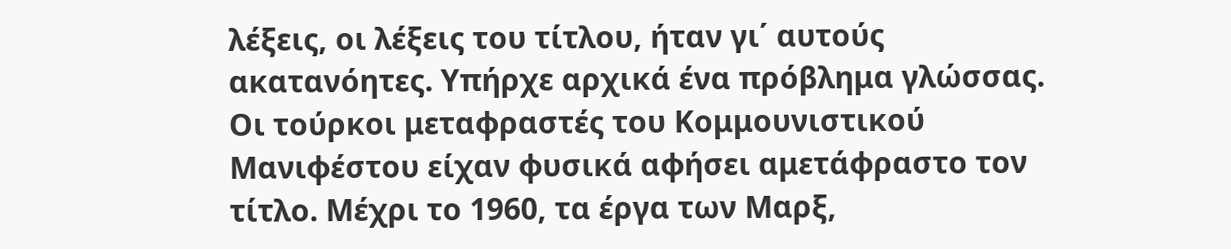λέξεις, οι λέξεις του τίτλου, ήταν γι΄ αυτούς ακατανόητες. Υπήρχε αρχικά ένα πρόβλημα γλώσσας. Οι τούρκοι μεταφραστές του Κομμουνιστικού Μανιφέστου είχαν φυσικά αφήσει αμετάφραστο τον τίτλο. Μέχρι το 1960, τα έργα των Μαρξ,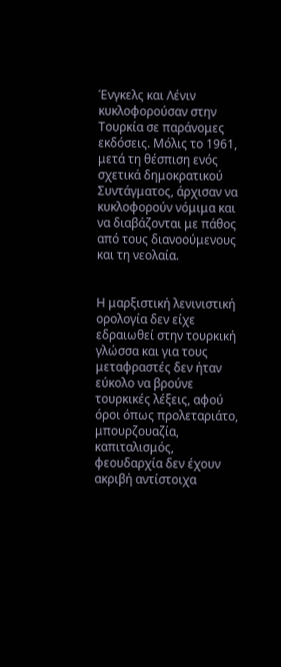Ένγκελς και Λένιν κυκλοφορούσαν στην Τουρκία σε παράνομες εκδόσεις. Μόλις το 1961, μετά τη θέσπιση ενός σχετικά δημοκρατικού Συντάγματος, άρχισαν να κυκλοφορούν νόμιμα και να διαβάζονται με πάθος από τους διανοούμενους και τη νεολαία.


Η μαρξιστική λενινιστική ορολογία δεν είχε εδραιωθεί στην τουρκική γλώσσα και για τους μεταφραστές δεν ήταν εύκολο να βρούνε τουρκικές λέξεις, αφού όροι όπως προλεταριάτο, μπουρζουαζία, καπιταλισμός, φεουδαρχία δεν έχουν ακριβή αντίστοιχα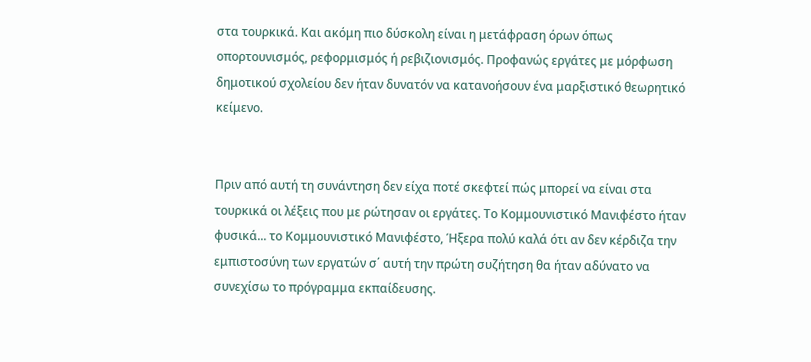στα τουρκικά. Και ακόμη πιο δύσκολη είναι η μετάφραση όρων όπως οπορτουνισμός, ρεφορμισμός ή ρεβιζιονισμός. Προφανώς εργάτες με μόρφωση δημοτικού σχολείου δεν ήταν δυνατόν να κατανοήσουν ένα μαρξιστικό θεωρητικό κείμενο.


Πριν από αυτή τη συνάντηση δεν είχα ποτέ σκεφτεί πώς μπορεί να είναι στα τουρκικά οι λέξεις που με ρώτησαν οι εργάτες. Το Κομμουνιστικό Μανιφέστο ήταν φυσικά... το Κομμουνιστικό Μανιφέστο, Ήξερα πολύ καλά ότι αν δεν κέρδιζα την εμπιστοσύνη των εργατών σ΄ αυτή την πρώτη συζήτηση θα ήταν αδύνατο να συνεχίσω το πρόγραμμα εκπαίδευσης.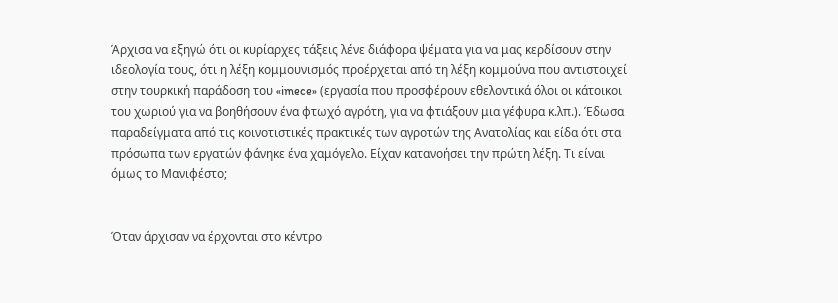Άρχισα να εξηγώ ότι οι κυρίαρχες τάξεις λένε διάφορα ψέματα για να μας κερδίσουν στην ιδεολογία τους, ότι η λέξη κομμουνισμός προέρχεται από τη λέξη κομμούνα που αντιστοιχεί στην τουρκική παράδοση του «imece» (εργασία που προσφέρουν εθελοντικά όλοι οι κάτοικοι του χωριού για να βοηθήσουν ένα φτωχό αγρότη, για να φτιάξουν μια γέφυρα κ.λπ.). Έδωσα παραδείγματα από τις κοινοτιστικές πρακτικές των αγροτών της Ανατολίας και είδα ότι στα πρόσωπα των εργατών φάνηκε ένα χαμόγελο. Είχαν κατανοήσει την πρώτη λέξη. Τι είναι όμως το Μανιφέστο;


Όταν άρχισαν να έρχονται στο κέντρο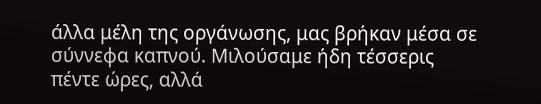άλλα μέλη της οργάνωσης, μας βρήκαν μέσα σε σύννεφα καπνού. Μιλούσαμε ήδη τέσσερις πέντε ώρες, αλλά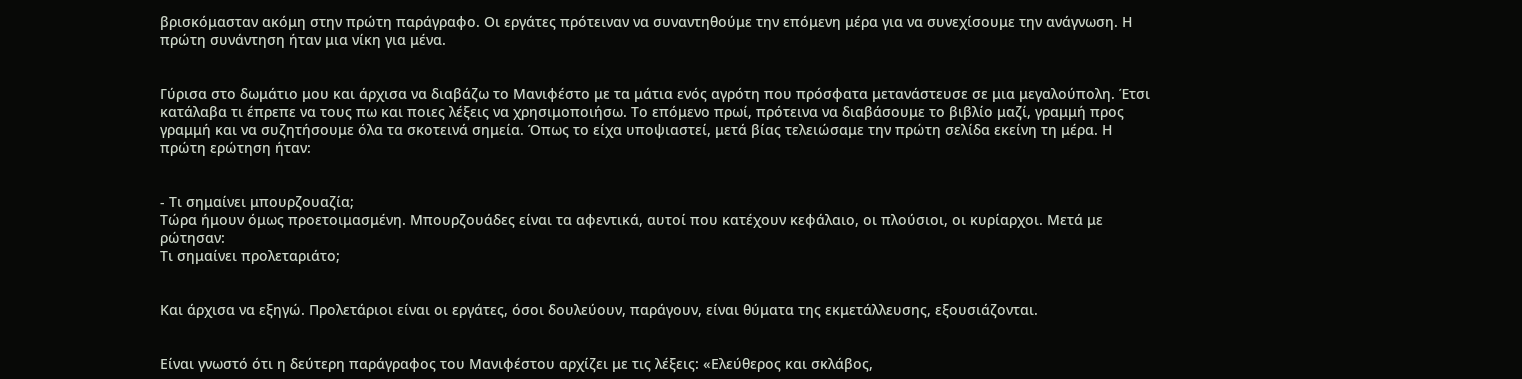βρισκόμασταν ακόμη στην πρώτη παράγραφο. Οι εργάτες πρότειναν να συναντηθούμε την επόμενη μέρα για να συνεχίσουμε την ανάγνωση. Η πρώτη συνάντηση ήταν μια νίκη για μένα.


Γύρισα στο δωμάτιο μου και άρχισα να διαβάζω το Μανιφέστο με τα μάτια ενός αγρότη που πρόσφατα μετανάστευσε σε μια μεγαλούπολη. Έτσι κατάλαβα τι έπρεπε να τους πω και ποιες λέξεις να χρησιμοποιήσω. Το επόμενο πρωί, πρότεινα να διαβάσουμε το βιβλίο μαζί, γραμμή προς γραμμή και να συζητήσουμε όλα τα σκοτεινά σημεία. Όπως το είχα υποψιαστεί, μετά βίας τελειώσαμε την πρώτη σελίδα εκείνη τη μέρα. Η πρώτη ερώτηση ήταν:


- Τι σημαίνει μπουρζουαζία;
Τώρα ήμουν όμως προετοιμασμένη. Μπουρζουάδες είναι τα αφεντικά, αυτοί που κατέχουν κεφάλαιο, οι πλούσιοι, οι κυρίαρχοι. Μετά με ρώτησαν:
Τι σημαίνει προλεταριάτο;


Και άρχισα να εξηγώ. Προλετάριοι είναι οι εργάτες, όσοι δουλεύουν, παράγουν, είναι θύματα της εκμετάλλευσης, εξουσιάζονται.


Είναι γνωστό ότι η δεύτερη παράγραφος του Μανιφέστου αρχίζει με τις λέξεις: «Ελεύθερος και σκλάβος,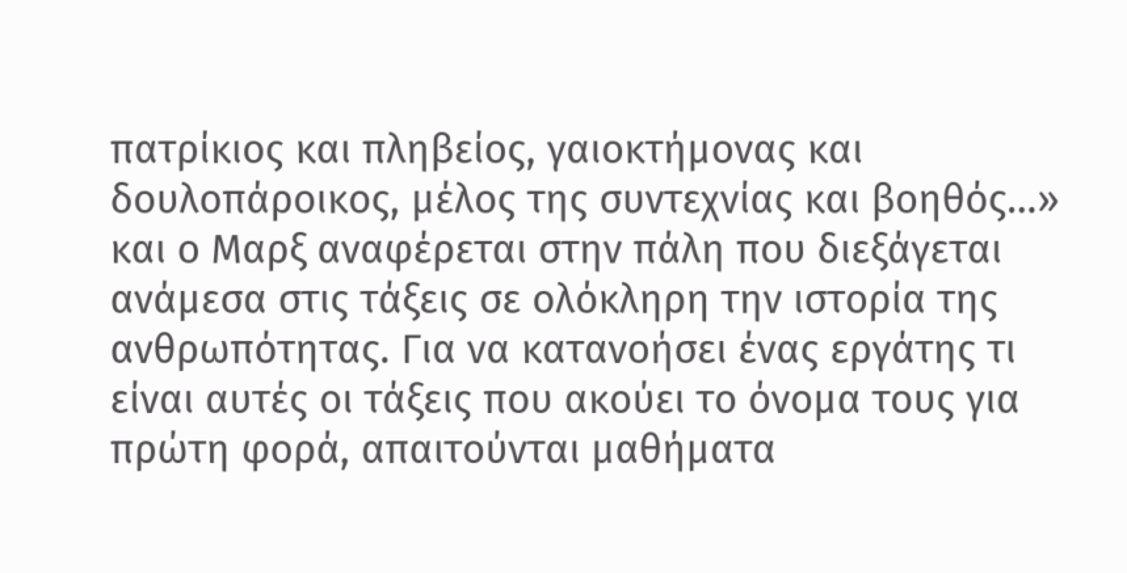πατρίκιος και πληβείος, γαιοκτήμονας και δουλοπάροικος, μέλος της συντεχνίας και βοηθός...» και ο Μαρξ αναφέρεται στην πάλη που διεξάγεται ανάμεσα στις τάξεις σε ολόκληρη την ιστορία της ανθρωπότητας. Για να κατανοήσει ένας εργάτης τι είναι αυτές οι τάξεις που ακούει το όνομα τους για πρώτη φορά, απαιτούνται μαθήματα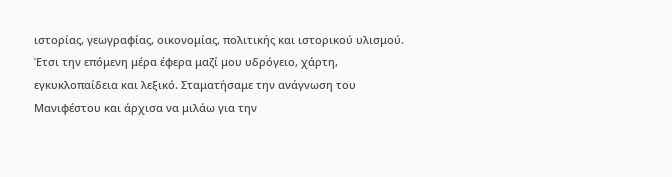ιστορίας, γεωγραφίας, οικονομίας, πολιτικής και ιστορικού υλισμού. Έτσι την επόμενη μέρα έφερα μαζί μου υδρόγειο, χάρτη, εγκυκλοπαίδεια και λεξικό. Σταματήσαμε την ανάγνωση του Μανιφέστου και άρχισα να μιλάω για την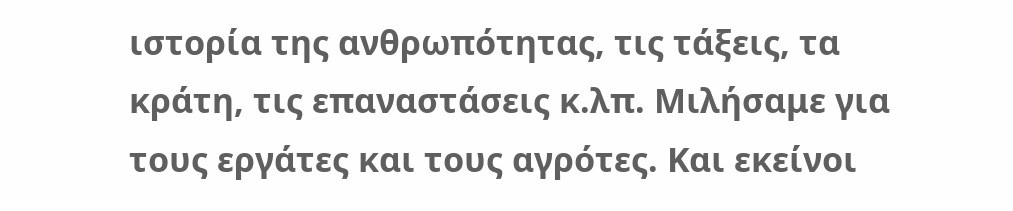ιστορία της ανθρωπότητας, τις τάξεις, τα κράτη, τις επαναστάσεις κ.λπ. Μιλήσαμε για τους εργάτες και τους αγρότες. Και εκείνοι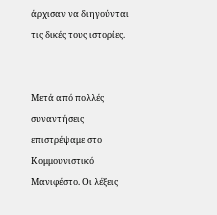άρχισαν να διηγούνται τις δικές τους ιστορίες.


Μετά από πολλές συναντήσεις επιστρέψαμε στο Κομμουνιστικό Μανιφέστο. Οι λέξεις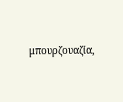μπουρζουαζία,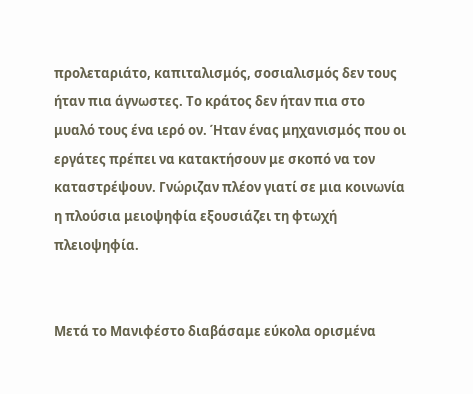προλεταριάτο, καπιταλισμός, σοσιαλισμός δεν τους ήταν πια άγνωστες. Το κράτος δεν ήταν πια στο μυαλό τους ένα ιερό ον. Ήταν ένας μηχανισμός που οι εργάτες πρέπει να κατακτήσουν με σκοπό να τον καταστρέψουν. Γνώριζαν πλέον γιατί σε μια κοινωνία η πλούσια μειοψηφία εξουσιάζει τη φτωχή πλειοψηφία.


Μετά το Μανιφέστο διαβάσαμε εύκολα ορισμένα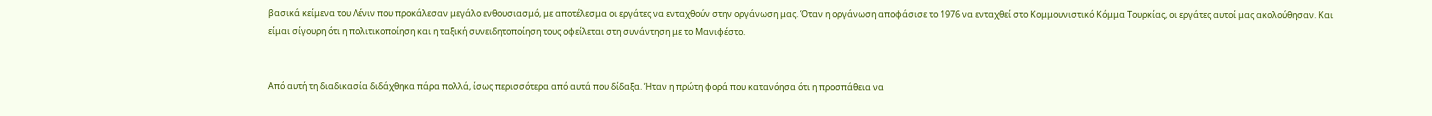βασικά κείμενα του Λένιν που προκάλεσαν μεγάλο ενθουσιασμό, με αποτέλεσμα οι εργάτες να ενταχθούν στην οργάνωση μας. Όταν η οργάνωση αποφάσισε το 1976 να ενταχθεί στο Κομμουνιστικό Κόμμα Τουρκίας, οι εργάτες αυτοί μας ακολούθησαν. Και είμαι σίγουρη ότι η πολιτικοποίηση και η ταξική συνειδητοποίηση τους οφείλεται στη συνάντηση με το Μανιφέστο.


Από αυτή τη διαδικασία διδάχθηκα πάρα πολλά, ίσως περισσότερα από αυτά που δίδαξα. Ήταν η πρώτη φορά που κατανόησα ότι η προσπάθεια να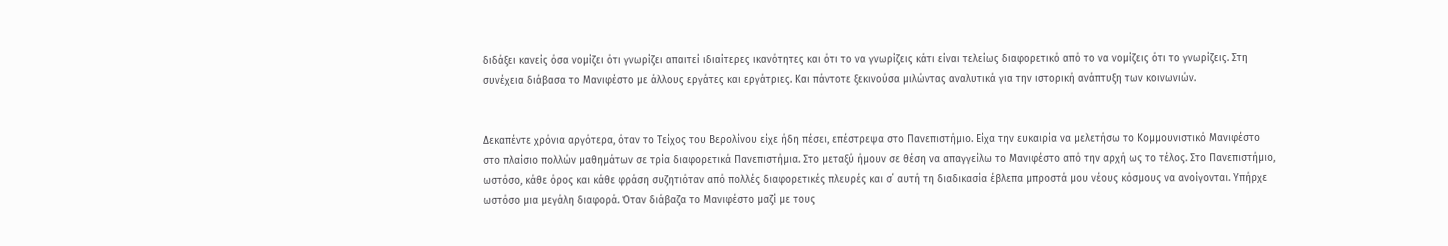διδάξει κανείς όσα νομίζει ότι γνωρίζει απαιτεί ιδιαίτερες ικανότητες και ότι το να γνωρίζεις κάτι είναι τελείως διαφορετικό από το να νομίζεις ότι το γνωρίζεις. Στη συνέχεια διάβασα το Μανιφέστο με άλλους εργάτες και εργάτριες. Και πάντοτε ξεκινούσα μιλώντας αναλυτικά για την ιστορική ανάπτυξη των κοινωνιών.


Δεκαπέντε χρόνια αργότερα, όταν το Τείχος του Βερολίνου είχε ήδη πέσει, επέστρεψα στο Πανεπιστήμιο. Είχα την ευκαιρία να μελετήσω το Κομμουνιστικό Μανιφέστο στο πλαίσιο πολλών μαθημάτων σε τρία διαφορετικά Πανεπιστήμια. Στο μεταξύ ήμουν σε θέση να απαγγείλω το Μανιφέστο από την αρχή ως το τέλος. Στο Πανεπιστήμιο, ωστόσο, κάθε όρος και κάθε φράση συζητιόταν από πολλές διαφορετικές πλευρές και σ΄ αυτή τη διαδικασία έβλεπα μπροστά μου νέους κόσμους να ανοίγονται. Υπήρχε ωστόσο μια μεγάλη διαφορά. Όταν διάβαζα το Μανιφέστο μαζί με τους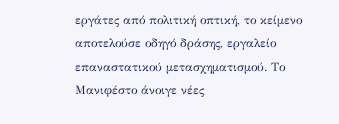εργάτες από πολιτική οπτική, το κείμενο αποτελούσε οδηγό δράσης, εργαλείο επαναστατικού μετασχηματισμού. Το Μανιφέστο άνοιγε νέες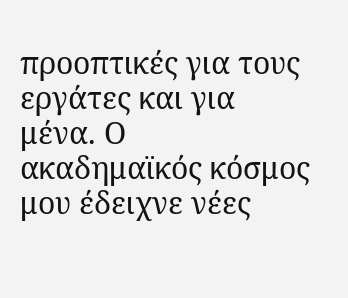προοπτικές για τους εργάτες και για μένα. Ο ακαδημαϊκός κόσμος μου έδειχνε νέες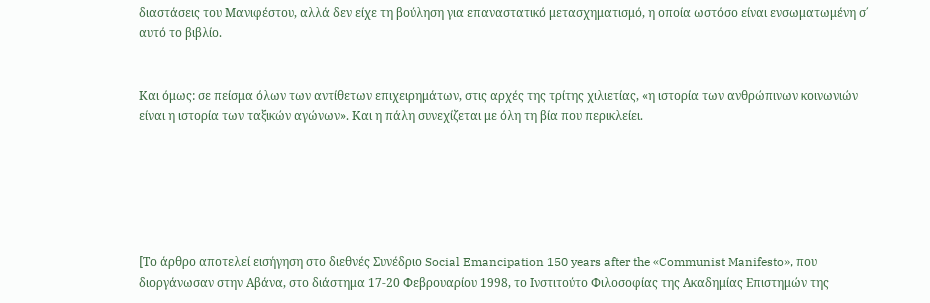διαστάσεις του Μανιφέστου, αλλά δεν είχε τη βούληση για επαναστατικό μετασχηματισμό, η οποία ωστόσο είναι ενσωματωμένη σ΄ αυτό το βιβλίο.


Και όμως: σε πείσμα όλων των αντίθετων επιχειρημάτων, στις αρχές της τρίτης χιλιετίας, «η ιστορία των ανθρώπινων κοινωνιών είναι η ιστορία των ταξικών αγώνων». Και η πάλη συνεχίζεται με όλη τη βία που περικλείει.






[Το άρθρο αποτελεί εισήγηση στο διεθνές Συνέδριο Social Emancipation 150 years after the «Communist Manifesto», που διοργάνωσαν στην Αβάνα, στο διάστημα 17-20 Φεβρουαρίου 1998, το Ινστιτούτο Φιλοσοφίας της Ακαδημίας Επιστημών της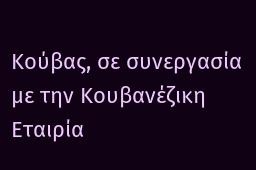Κούβας, σε συνεργασία με την Κουβανέζικη Εταιρία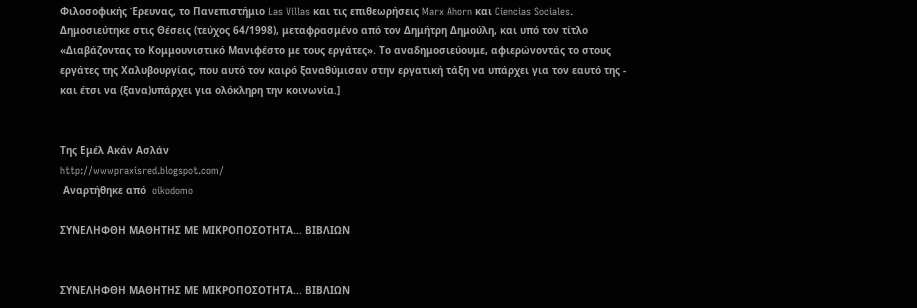Φιλοσοφικής Έρευνας, το Πανεπιστήμιο Las Villas και τις επιθεωρήσεις Marx Ahorn και Ciencias Sociales. Δημοσιεύτηκε στις Θέσεις (τεύχος 64/1998), μεταφρασμένο από τον Δημήτρη Δημούλη, και υπό τον τίτλο «Διαβάζοντας το Κομμουνιστικό Μανιφέστο με τους εργάτες». Το αναδημοσιεύουμε, αφιερώνοντάς το στους εργάτες της Χαλυβουργίας, που αυτό τον καιρό ξαναθύμισαν στην εργατική τάξη να υπάρχει για τον εαυτό της - και έτσι να (ξανα)υπάρχει για ολόκληρη την κοινωνία.]


Της Εμέλ Ακάν Ασλάν
http://wwwpraxisred.blogspot.com/
 Αναρτήθηκε από  oikodomo

ΣΥΝΕΛΗΦΘΗ ΜΑΘΗΤΗΣ ΜΕ ΜΙΚΡΟΠΟΣΟΤΗΤΑ... ΒΙΒΛΙΩΝ


ΣΥΝΕΛΗΦΘΗ ΜΑΘΗΤΗΣ ΜΕ ΜΙΚΡΟΠΟΣΟΤΗΤΑ... ΒΙΒΛΙΩΝ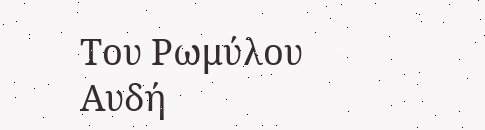Του Ρωμύλου Αυδή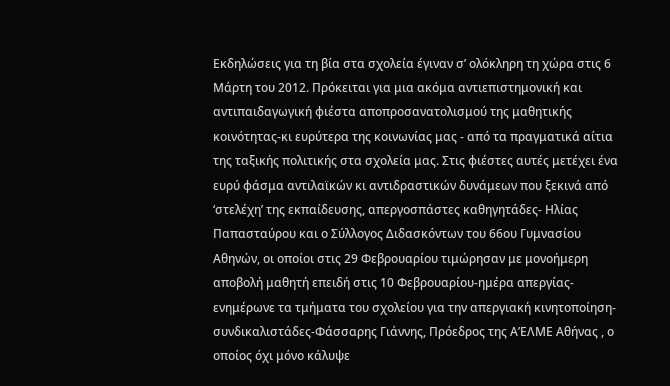Εκδηλώσεις για τη βία στα σχολεία έγιναν σ’ ολόκληρη τη χώρα στις 6 Μάρτη του 2012. Πρόκειται για μια ακόμα αντιεπιστημονική και αντιπαιδαγωγική φιέστα αποπροσανατολισμού της μαθητικής κοινότητας-κι ευρύτερα της κοινωνίας μας - από τα πραγματικά αίτια της ταξικής πολιτικής στα σχολεία μας. Στις φιέστες αυτές μετέχει ένα ευρύ φάσμα αντιλαϊκών κι αντιδραστικών δυνάμεων που ξεκινά από ‘στελέχη’ της εκπαίδευσης, απεργοσπάστες καθηγητάδες- Ηλίας Παπασταύρου και ο Σύλλογος Διδασκόντων του 66ου Γυμνασίου Αθηνών, οι οποίοι στις 29 Φεβρουαρίου τιμώρησαν με μονοήμερη αποβολή μαθητή επειδή στις 10 Φεβρουαρίου-ημέρα απεργίας-ενημέρωνε τα τμήματα του σχολείου για την απεργιακή κινητοποίηση- συνδικαλιστάδες-Φάσσαρης Γιάννης, Πρόεδρος της Α’ΕΛΜΕ Αθήνας , ο οποίος όχι μόνο κάλυψε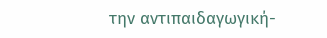την αντιπαιδαγωγική-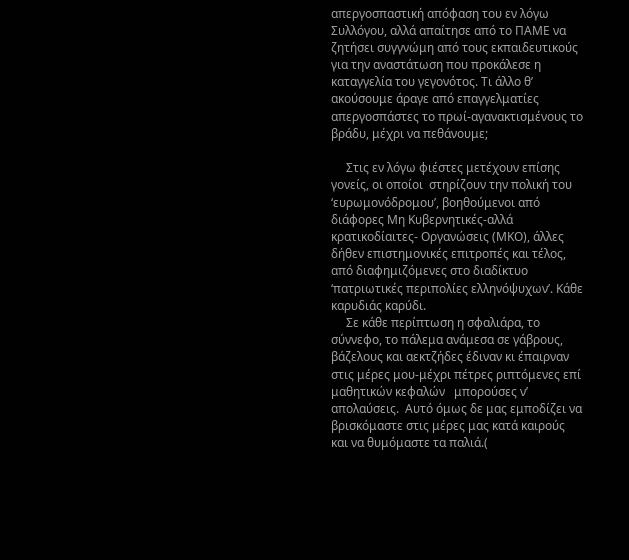απεργοσπαστική απόφαση του εν λόγω Συλλόγου, αλλά απαίτησε από το ΠΑΜΕ να ζητήσει συγγνώμη από τους εκπαιδευτικούς για την αναστάτωση που προκάλεσε η καταγγελία του γεγονότος. Τι άλλο θ’ ακούσουμε άραγε από επαγγελματίες απεργοσπάστες το πρωί-αγανακτισμένους το βράδυ, μέχρι να πεθάνουμε;

     Στις εν λόγω φιέστες μετέχουν επίσης  γονείς, οι οποίοι  στηρίζουν την πολική του ‘ευρωμονόδρομου’, βοηθούμενοι από διάφορες Μη Κυβερνητικές-αλλά κρατικοδίαιτες- Οργανώσεις (ΜΚΟ), άλλες δήθεν επιστημονικές επιτροπές και τέλος, από διαφημιζόμενες στο διαδίκτυο ‘πατριωτικές περιπολίες ελληνόψυχων’. Κάθε καρυδιάς καρύδι.
     Σε κάθε περίπτωση η σφαλιάρα, το σύννεφο, το πάλεμα ανάμεσα σε γάβρους, βάζελους και αεκτζήδες έδιναν κι έπαιρναν στις μέρες μου-μέχρι πέτρες ριπτόμενες επί  μαθητικών κεφαλών   μπορούσες ν’ απολαύσεις.  Αυτό όμως δε μας εμποδίζει να βρισκόμαστε στις μέρες μας κατά καιρούς και να θυμόμαστε τα παλιά.(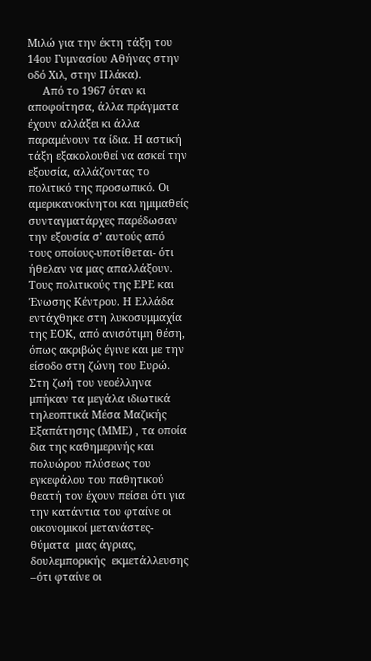Μιλώ για την έκτη τάξη του 14ου Γυμνασίου Αθήνας στην οδό Χιλ, στην Πλάκα).
     Από το 1967 όταν κι αποφοίτησα, άλλα πράγματα έχουν αλλάξει κι άλλα παραμένουν τα ίδια. Η αστική τάξη εξακολουθεί να ασκεί την εξουσία, αλλάζοντας το πολιτικό της προσωπικό. Οι αμερικανοκίνητοι και ημιμαθείς συνταγματάρχες παρέδωσαν την εξουσία σ’ αυτούς από τους οποίους-υποτίθεται- ότι ήθελαν να μας απαλλάξουν. Τους πολιτικούς της ΕΡΕ και Ένωσης Κέντρου. Η Ελλάδα εντάχθηκε στη λυκοσυμμαχία της ΕΟΚ, από ανισότιμη θέση, όπως ακριβώς έγινε και με την είσοδο στη ζώνη του Ευρώ. Στη ζωή του νεοέλληνα μπήκαν τα μεγάλα ιδιωτικά τηλεοπτικά Μέσα Μαζικής Εξαπάτησης (ΜΜΕ) , τα οποία δια της καθημερινής και πολυώρου πλύσεως του  εγκεφάλου του παθητικού θεατή τον έχουν πείσει ότι για την κατάντια του φταίνε οι οικονομικοί μετανάστες-θύματα  μιας άγριας, δουλεμπορικής  εκμετάλλευσης –ότι φταίνε οι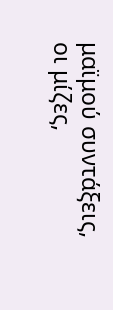μαϊμού συντάξεις, οι μίζες,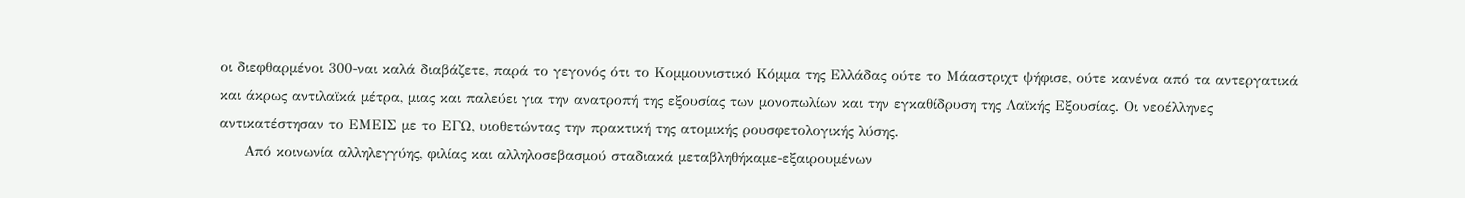οι διεφθαρμένοι 300-ναι καλά διαβάζετε, παρά το γεγονός ότι το Κομμουνιστικό Κόμμα της Ελλάδας ούτε το Μάαστριχτ ψήφισε, ούτε κανένα από τα αντεργατικά και άκρως αντιλαϊκά μέτρα, μιας και παλεύει για την ανατροπή της εξουσίας των μονοπωλίων και την εγκαθίδρυση της Λαϊκής Εξουσίας. Οι νεοέλληνες αντικατέστησαν το ΕΜΕΙΣ με το ΕΓΩ, υιοθετώντας την πρακτική της ατομικής ρουσφετολογικής λύσης.
     Από κοινωνία αλληλεγγύης, φιλίας και αλληλοσεβασμού σταδιακά μεταβληθήκαμε-εξαιρουμένων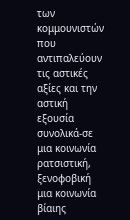των  κομμουνιστών που  αντιπαλεύουν  τις αστικές αξίες και την αστική εξουσία συνολικά-σε μια κοινωνία ρατσιστική, ξενοφοβική μια κοινωνία βίαιης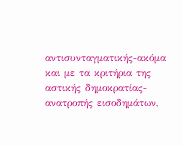αντισυνταγματικής-ακόμα και με τα κριτήρια της αστικής δημοκρατίας-ανατροπής εισοδημάτων,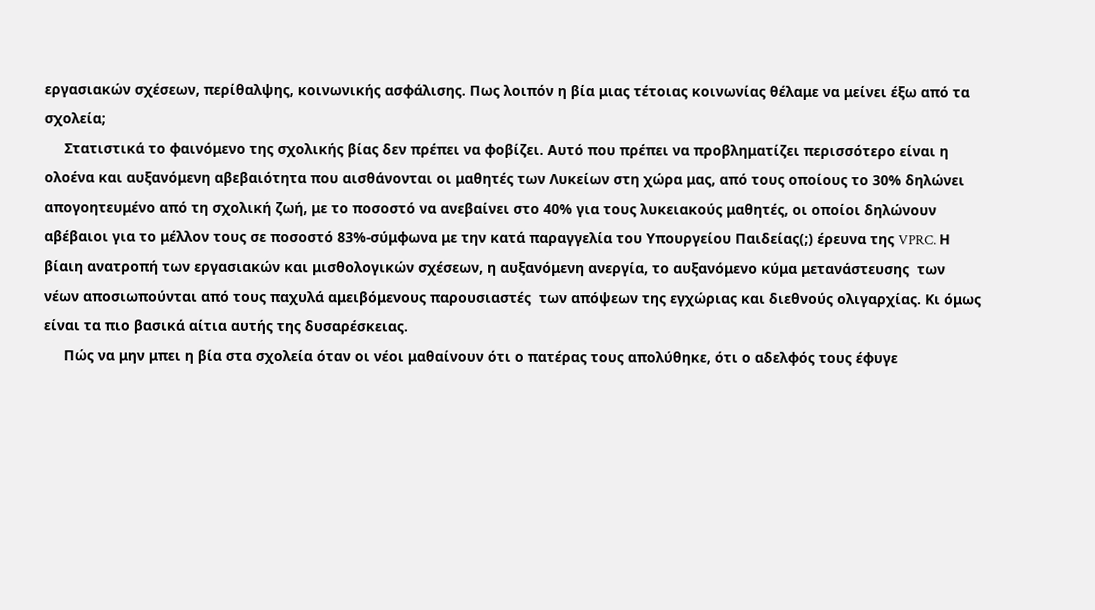εργασιακών σχέσεων, περίθαλψης, κοινωνικής ασφάλισης. Πως λοιπόν η βία μιας τέτοιας κοινωνίας θέλαμε να μείνει έξω από τα σχολεία;
     Στατιστικά το φαινόμενο της σχολικής βίας δεν πρέπει να φοβίζει. Αυτό που πρέπει να προβληματίζει περισσότερο είναι η ολοένα και αυξανόμενη αβεβαιότητα που αισθάνονται οι μαθητές των Λυκείων στη χώρα μας, από τους οποίους το 30% δηλώνει απογοητευμένο από τη σχολική ζωή, με το ποσοστό να ανεβαίνει στο 40% για τους λυκειακούς μαθητές, οι οποίοι δηλώνουν αβέβαιοι για το μέλλον τους σε ποσοστό 83%-σύμφωνα με την κατά παραγγελία του Υπουργείου Παιδείας(;) έρευνα της VPRC. Η βίαιη ανατροπή των εργασιακών και μισθολογικών σχέσεων, η αυξανόμενη ανεργία, το αυξανόμενο κύμα μετανάστευσης  των νέων αποσιωπούνται από τους παχυλά αμειβόμενους παρουσιαστές  των απόψεων της εγχώριας και διεθνούς ολιγαρχίας. Κι όμως είναι τα πιο βασικά αίτια αυτής της δυσαρέσκειας.
     Πώς να μην μπει η βία στα σχολεία όταν οι νέοι μαθαίνουν ότι ο πατέρας τους απολύθηκε, ότι ο αδελφός τους έφυγε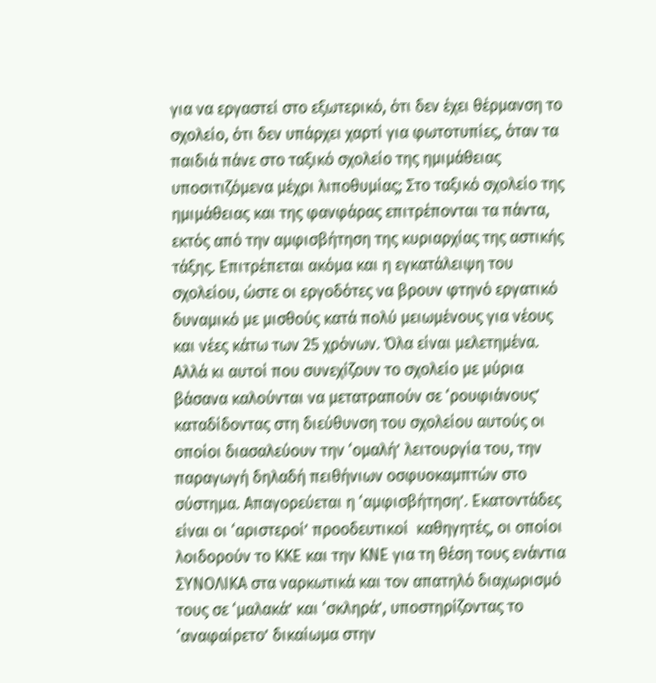για να εργαστεί στο εξωτερικό, ότι δεν έχει θέρμανση το σχολείο, ότι δεν υπάρχει χαρτί για φωτοτυπίες, όταν τα παιδιά πάνε στο ταξικό σχολείο της ημιμάθειας υποσιτιζόμενα μέχρι λιποθυμίας; Στο ταξικό σχολείο της ημιμάθειας και της φανφάρας επιτρέπονται τα πάντα, εκτός από την αμφισβήτηση της κυριαρχίας της αστικής τάξης. Επιτρέπεται ακόμα και η εγκατάλειψη του σχολείου, ώστε οι εργοδότες να βρουν φτηνό εργατικό δυναμικό με μισθούς κατά πολύ μειωμένους για νέους και νέες κάτω των 25 χρόνων. Όλα είναι μελετημένα. Αλλά κι αυτοί που συνεχίζουν το σχολείο με μύρια βάσανα καλούνται να μετατραπούν σε ‘ρουφιάνους’ καταδίδοντας στη διεύθυνση του σχολείου αυτούς οι οποίοι διασαλεύουν την ‘ομαλή’ λειτουργία του, την παραγωγή δηλαδή πειθήνιων οσφυοκαμπτών στο σύστημα. Απαγορεύεται η ‘αμφισβήτηση’. Εκατοντάδες είναι οι ‘αριστεροί’ προοδευτικοί  καθηγητές, οι οποίοι λοιδορούν το ΚΚΕ και την ΚΝΕ για τη θέση τους ενάντια ΣΥΝΟΛΙΚΑ στα ναρκωτικά και τον απατηλό διαχωρισμό τους σε ‘μαλακά’ και ‘σκληρά’, υποστηρίζοντας το ‘αναφαίρετο’ δικαίωμα στην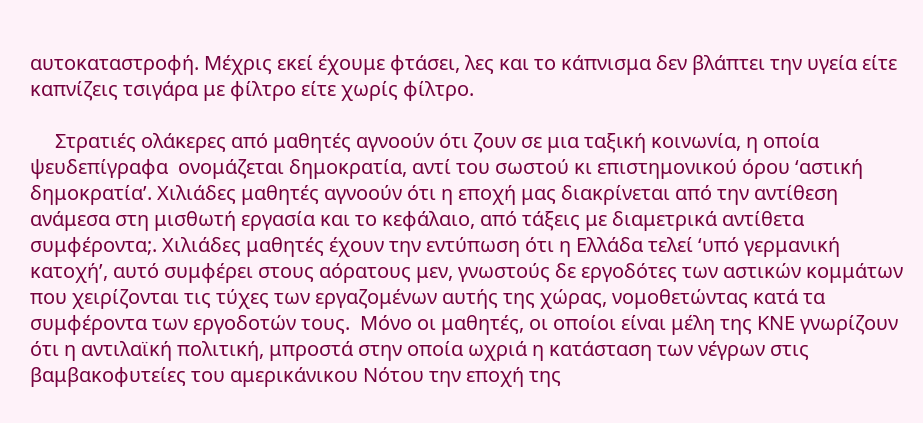αυτοκαταστροφή. Μέχρις εκεί έχουμε φτάσει, λες και το κάπνισμα δεν βλάπτει την υγεία είτε  καπνίζεις τσιγάρα με φίλτρο είτε χωρίς φίλτρο.

     Στρατιές ολάκερες από μαθητές αγνοούν ότι ζουν σε μια ταξική κοινωνία, η οποία ψευδεπίγραφα  ονομάζεται δημοκρατία, αντί του σωστού κι επιστημονικού όρου ‘αστική δημοκρατία’. Χιλιάδες μαθητές αγνοούν ότι η εποχή μας διακρίνεται από την αντίθεση ανάμεσα στη μισθωτή εργασία και το κεφάλαιο, από τάξεις με διαμετρικά αντίθετα συμφέροντα;. Χιλιάδες μαθητές έχουν την εντύπωση ότι η Ελλάδα τελεί ‘υπό γερμανική κατοχή’, αυτό συμφέρει στους αόρατους μεν, γνωστούς δε εργοδότες των αστικών κομμάτων που χειρίζονται τις τύχες των εργαζομένων αυτής της χώρας, νομοθετώντας κατά τα συμφέροντα των εργοδοτών τους.  Μόνο οι μαθητές, οι οποίοι είναι μέλη της ΚΝΕ γνωρίζουν ότι η αντιλαϊκή πολιτική, μπροστά στην οποία ωχριά η κατάσταση των νέγρων στις βαμβακοφυτείες του αμερικάνικου Νότου την εποχή της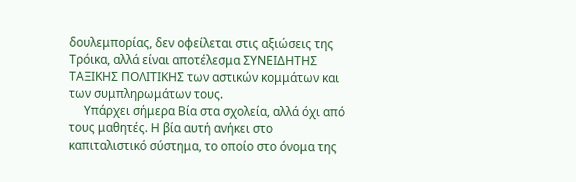δουλεμπορίας, δεν οφείλεται στις αξιώσεις της Τρόικα, αλλά είναι αποτέλεσμα ΣΥΝΕΙΔΗΤΗΣ ΤΑΞΙΚΗΣ ΠΟΛΙΤΙΚΗΣ των αστικών κομμάτων και των συμπληρωμάτων τους.
     Υπάρχει σήμερα Βία στα σχολεία, αλλά όχι από τους μαθητές. Η βία αυτή ανήκει στο καπιταλιστικό σύστημα, το οποίο στο όνομα της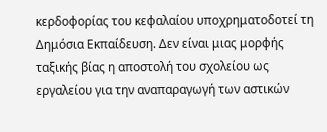κερδοφορίας του κεφαλαίου υποχρηματοδοτεί τη Δημόσια Εκπαίδευση. Δεν είναι μιας μορφής ταξικής βίας η αποστολή του σχολείου ως εργαλείου για την αναπαραγωγή των αστικών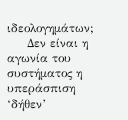ιδεολογημάτων;
     Δεν είναι η αγωνία του συστήματος η υπεράσπιση ‘δήθεν’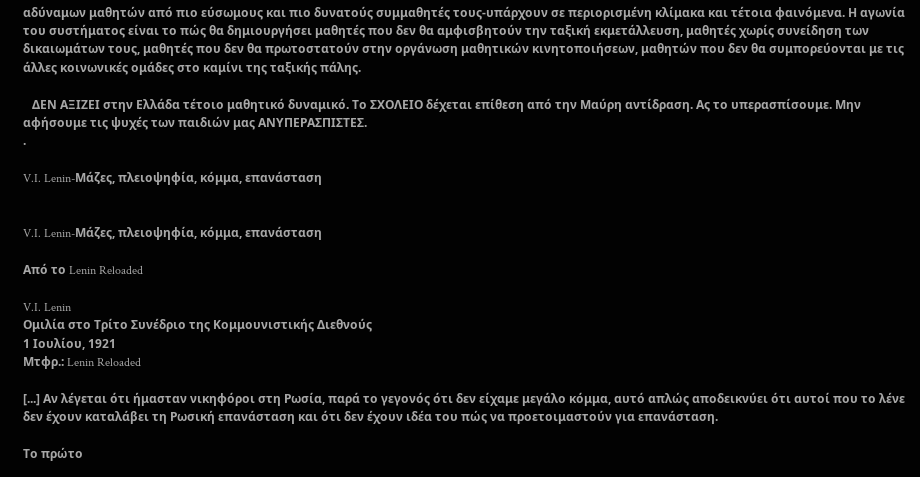αδύναμων μαθητών από πιο εύσωμους και πιο δυνατούς συμμαθητές τους-υπάρχουν σε περιορισμένη κλίμακα και τέτοια φαινόμενα. Η αγωνία του συστήματος είναι το πώς θα δημιουργήσει μαθητές που δεν θα αμφισβητούν την ταξική εκμετάλλευση, μαθητές χωρίς συνείδηση των δικαιωμάτων τους, μαθητές που δεν θα πρωτοστατούν στην οργάνωση μαθητικών κινητοποιήσεων, μαθητών που δεν θα συμπορεύονται με τις άλλες κοινωνικές ομάδες στο καμίνι της ταξικής πάλης.

   ΔΕΝ ΑΞΙΖΕΙ στην Ελλάδα τέτοιο μαθητικό δυναμικό. Το ΣΧΟΛΕΙΟ δέχεται επίθεση από την Μαύρη αντίδραση. Ας το υπερασπίσουμε. Μην αφήσουμε τις ψυχές των παιδιών μας ΑΝΥΠΕΡΑΣΠΙΣΤΕΣ.
.

V.I. Lenin-Μάζες, πλειοψηφία, κόμμα, επανάσταση


V.I. Lenin-Μάζες, πλειοψηφία, κόμμα, επανάσταση

Από το Lenin Reloaded

V.I. Lenin
Ομιλία στο Τρίτο Συνέδριο της Κομμουνιστικής Διεθνούς
1 Ιουλίου, 1921
Μτφρ.: Lenin Reloaded

[...] Αν λέγεται ότι ήμασταν νικηφόροι στη Ρωσία, παρά το γεγονός ότι δεν είχαμε μεγάλο κόμμα, αυτό απλώς αποδεικνύει ότι αυτοί που το λένε δεν έχουν καταλάβει τη Ρωσική επανάσταση και ότι δεν έχουν ιδέα του πώς να προετοιμαστούν για επανάσταση.

Το πρώτο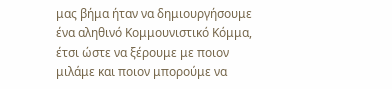μας βήμα ήταν να δημιουργήσουμε ένα αληθινό Κομμουνιστικό Κόμμα, έτσι ώστε να ξέρουμε με ποιον μιλάμε και ποιον μπορούμε να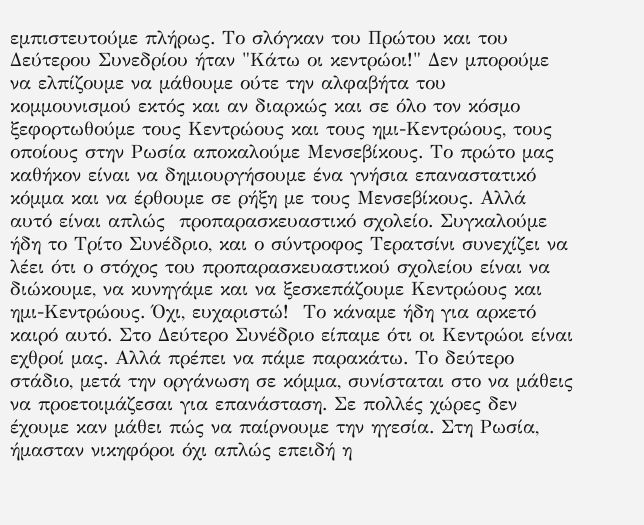εμπιστευτούμε πλήρως. Το σλόγκαν του Πρώτου και του Δεύτερου Συνεδρίου ήταν "Κάτω οι κεντρώοι!" Δεν μπορούμε να ελπίζουμε να μάθουμε ούτε την αλφαβήτα του κομμουνισμού εκτός και αν διαρκώς και σε όλο τον κόσμο ξεφορτωθούμε τους Κεντρώους και τους ημι-Κεντρώους, τους οποίους στην Ρωσία αποκαλούμε Μενσεβίκους. Το πρώτο μας καθήκον είναι να δημιουργήσουμε ένα γνήσια επαναστατικό κόμμα και να έρθουμε σε ρήξη με τους Μενσεβίκους. Αλλά αυτό είναι απλώς  προπαρασκευαστικό σχολείο. Συγκαλούμε ήδη το Τρίτο Συνέδριο, και ο σύντροφος Τερατσίνι συνεχίζει να λέει ότι ο στόχος του προπαρασκευαστικού σχολείου είναι να διώκουμε, να κυνηγάμε και να ξεσκεπάζουμε Κεντρώους και ημι-Κεντρώους. Όχι, ευχαριστώ!  Το κάναμε ήδη για αρκετό καιρό αυτό. Στο Δεύτερο Συνέδριο είπαμε ότι οι Κεντρώοι είναι εχθροί μας. Αλλά πρέπει να πάμε παρακάτω. Το δεύτερο στάδιο, μετά την οργάνωση σε κόμμα, συνίσταται στο να μάθεις να προετοιμάζεσαι για επανάσταση. Σε πολλές χώρες δεν έχουμε καν μάθει πώς να παίρνουμε την ηγεσία. Στη Ρωσία, ήμασταν νικηφόροι όχι απλώς επειδή η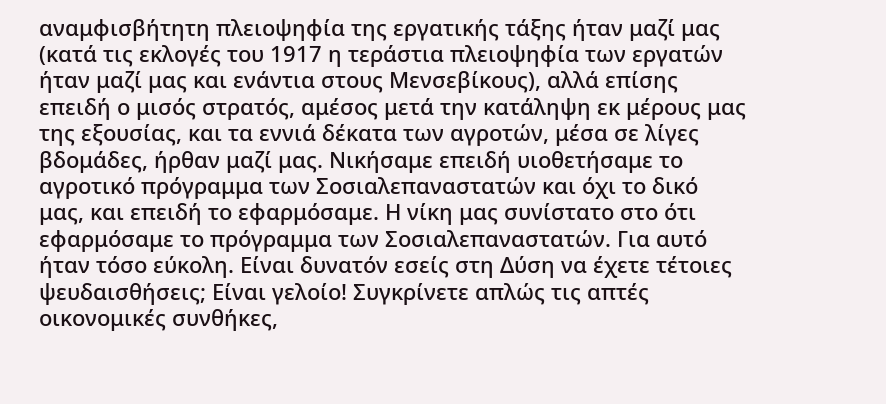αναμφισβήτητη πλειοψηφία της εργατικής τάξης ήταν μαζί μας (κατά τις εκλογές του 1917 η τεράστια πλειοψηφία των εργατών ήταν μαζί μας και ενάντια στους Μενσεβίκους), αλλά επίσης επειδή ο μισός στρατός, αμέσος μετά την κατάληψη εκ μέρους μας της εξουσίας, και τα εννιά δέκατα των αγροτών, μέσα σε λίγες βδομάδες, ήρθαν μαζί μας. Νικήσαμε επειδή υιοθετήσαμε το αγροτικό πρόγραμμα των Σοσιαλεπαναστατών και όχι το δικό μας, και επειδή το εφαρμόσαμε. Η νίκη μας συνίστατο στο ότι εφαρμόσαμε το πρόγραμμα των Σοσιαλεπαναστατών. Για αυτό ήταν τόσο εύκολη. Είναι δυνατόν εσείς στη Δύση να έχετε τέτοιες ψευδαισθήσεις; Είναι γελοίο! Συγκρίνετε απλώς τις απτές οικονομικές συνθήκες,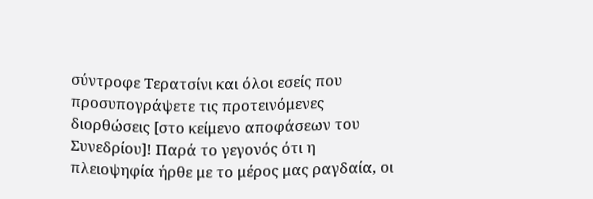σύντροφε Τερατσίνι και όλοι εσείς που προσυπογράψετε τις προτεινόμενες διορθώσεις [στο κείμενο αποφάσεων του Συνεδρίου]! Παρά το γεγονός ότι η πλειοψηφία ήρθε με το μέρος μας ραγδαία, οι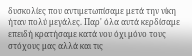δυσκολίες που αντιμετωπίσαμε μετά την νίκη ήταν πολύ μεγάλες. Παρ' όλα αυτά κερδίσαμε επειδή κρατήσαμε κατά νου όχι μόνο τους στόχους μας αλλά και τις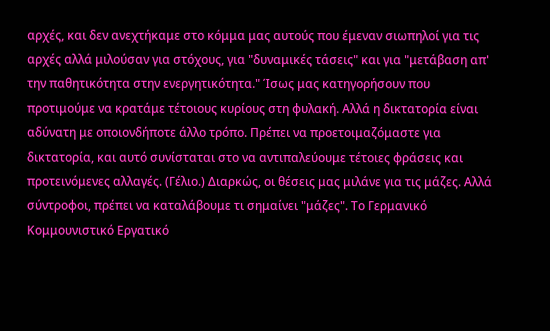αρχές, και δεν ανεχτήκαμε στο κόμμα μας αυτούς που έμεναν σιωπηλοί για τις αρχές αλλά μιλούσαν για στόχους, για "δυναμικές τάσεις" και για "μετάβαση απ' την παθητικότητα στην ενεργητικότητα." Ίσως μας κατηγορήσουν που προτιμούμε να κρατάμε τέτοιους κυρίους στη φυλακή. Αλλά η δικτατορία είναι αδύνατη με οποιονδήποτε άλλο τρόπο. Πρέπει να προετοιμαζόμαστε για δικτατορία, και αυτό συνίσταται στο να αντιπαλεύουμε τέτοιες φράσεις και προτεινόμενες αλλαγές. (Γέλιο.) Διαρκώς, οι θέσεις μας μιλάνε για τις μάζες. Αλλά σύντροφοι, πρέπει να καταλάβουμε τι σημαίνει "μάζες". Το Γερμανικό Κομμουνιστικό Εργατικό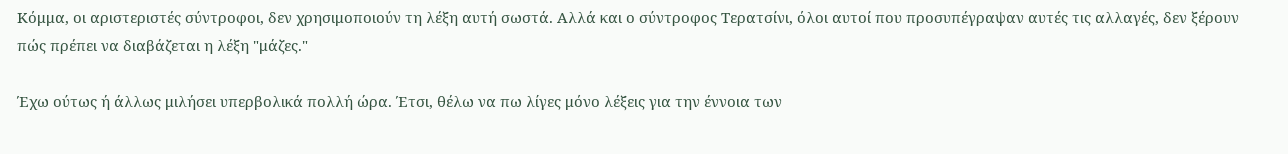Κόμμα, οι αριστεριστές σύντροφοι, δεν χρησιμοποιούν τη λέξη αυτή σωστά. Αλλά και ο σύντροφος Τερατσίνι, όλοι αυτοί που προσυπέγραψαν αυτές τις αλλαγές, δεν ξέρουν πώς πρέπει να διαβάζεται η λέξη "μάζες."

Έχω ούτως ή άλλως μιλήσει υπερβολικά πολλή ώρα. Έτσι, θέλω να πω λίγες μόνο λέξεις για την έννοια των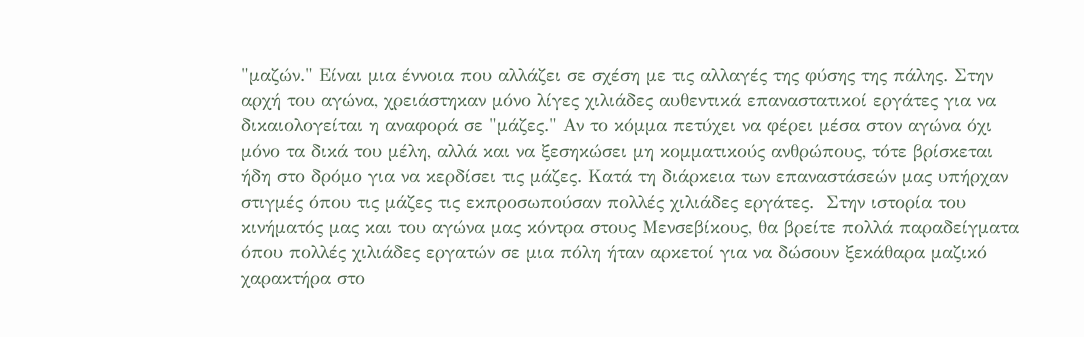"μαζών." Είναι μια έννοια που αλλάζει σε σχέση με τις αλλαγές της φύσης της πάλης. Στην αρχή του αγώνα, χρειάστηκαν μόνο λίγες χιλιάδες αυθεντικά επαναστατικοί εργάτες για να δικαιολογείται η αναφορά σε "μάζες." Αν το κόμμα πετύχει να φέρει μέσα στον αγώνα όχι μόνο τα δικά του μέλη, αλλά και να ξεσηκώσει μη κομματικούς ανθρώπους, τότε βρίσκεται ήδη στο δρόμο για να κερδίσει τις μάζες. Κατά τη διάρκεια των επαναστάσεών μας υπήρχαν στιγμές όπου τις μάζες τις εκπροσωπούσαν πολλές χιλιάδες εργάτες.  Στην ιστορία του κινήματός μας και του αγώνα μας κόντρα στους Μενσεβίκους, θα βρείτε πολλά παραδείγματα όπου πολλές χιλιάδες εργατών σε μια πόλη ήταν αρκετοί για να δώσουν ξεκάθαρα μαζικό χαρακτήρα στο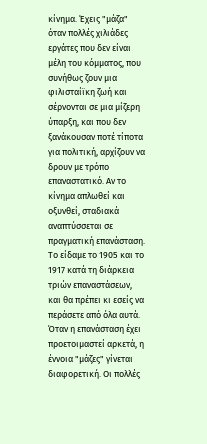κίνημα. Έχεις "μάζα" όταν πολλές χιλιάδες εργάτες που δεν είναι μέλη του κόμματος, που συνήθως ζουν μια φιλισταίϊκη ζωή και σέρνονται σε μια μίζερη ύπαρξη, και που δεν ξανάκουσαν ποτέ τίποτα για πολιτική, αρχίζουν να δρουν με τρόπο επαναστατικό. Αν το κίνημα απλωθεί και οξυνθεί, σταδιακά αναπτύσσεται σε πραγματική επανάσταση. Το είδαμε το 1905 και το 1917 κατά τη διάρκεια τριών επαναστάσεων, και θα πρέπει κι εσείς να περάσετε από όλα αυτά. Όταν η επανάσταση έχει προετοιμαστεί αρκετά, η έννοια "μάζες" γίνεται διαφορετική. Οι πολλές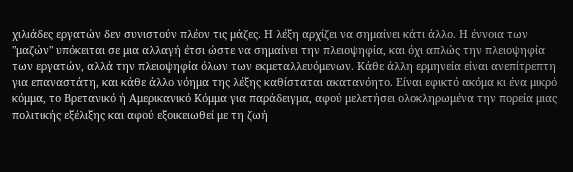χιλιάδες εργατών δεν συνιστούν πλέον τις μάζες. Η λέξη αρχίζει να σημαίνει κάτι άλλο. Η έννοια των "μαζών" υπόκειται σε μια αλλαγή έτσι ώστε να σημαίνει την πλειοψηφία, και όχι απλώς την πλειοψηφία των εργατών, αλλά την πλειοψηφία όλων των εκμεταλλευόμενων. Κάθε άλλη ερμηνεία είναι ανεπίτρεπτη για επαναστάτη, και κάθε άλλο νόημα της λέξης καθίσταται ακατανόητο. Είναι εφικτό ακόμα κι ένα μικρό κόμμα, το Βρετανικό ή Αμερικανικό Κόμμα για παράδειγμα, αφού μελετήσει ολοκληρωμένα την πορεία μιας πολιτικής εξέλιξης και αφού εξοικειωθεί με τη ζωή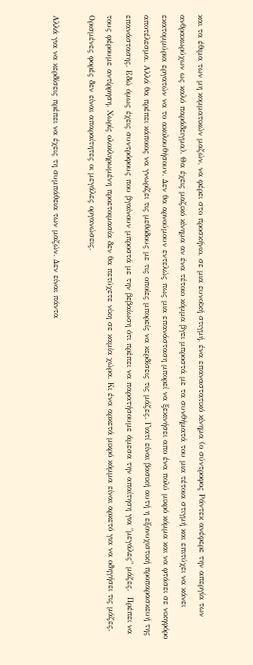και τα έθιμα των μη κομματικών μαζών, να φέρει στο προσκήνιο, σε μια ευνοϊκή στιγμή, ένα επαναστατικό κίνημα (ο σύντροφος Ράντεκ ανέφερε την απεργία των ανθρακωρύχων ως καλό παράδειγμα). Θα έχεις μαζικό κίνημα αν ένα τέτοιο κόμμα βγει μπροστά με τα συνθήματά του μια τέτοια στιγμή και επιτύχει να κάνει εκατομμύρια εργατών να το ακολουθήσουν. Δεν θα αρνούμουν εντελώς πως μια επανάσταση μπορεί να ξεκινήσει απο ένα πολύ μικρό κόμμα και να φτάσει σε νικηφόρο αποτέλεσμα. Αλλά θα πρέπει κάποιος να γνωρίζει τις μεθόδους με τις οποίες μπορείς να κερδίσεις τις μάζες. Γιατί είναι βασική αυτή η εξονυχιστική προπαρασκευή της επανάστασης. Εδώ όμως έχεις συντρόφους που βγαίνουν μπροστά με την βεβαίωση ότι πρέπει να παρατήσουμε άμεσα την απαίτηση για "μεγάλες" μάζες.  Πρέπει να τους φέρουμε αντίρρηση. Χωρίς ολοκληρωμένη προετοιμασία δεν θα πετύχετε νίκη σε καμία χώρα. Κι ένα αρκετά μικρό κόμμα είναι αρκετό για να οδηγήσει τις μάζες. Ορισμένες φορές δεν είναι απαραίτητες οι μεγάλες οργανώσεις.

Αλλά για να κερδίσεις πρέπει να έχεις τη συμπάθεια των μαζών. Δεν είναι πάντα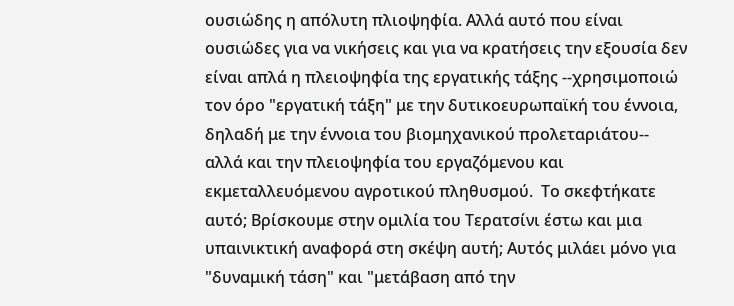ουσιώδης η απόλυτη πλιοψηφία. Αλλά αυτό που είναι ουσιώδες για να νικήσεις και για να κρατήσεις την εξουσία δεν είναι απλά η πλειοψηφία της εργατικής τάξης --χρησιμοποιώ τον όρο "εργατική τάξη" με την δυτικοευρωπαϊκή του έννοια, δηλαδή με την έννοια του βιομηχανικού προλεταριάτου-- αλλά και την πλειοψηφία του εργαζόμενου και εκμεταλλευόμενου αγροτικού πληθυσμού.  Το σκεφτήκατε αυτό; Βρίσκουμε στην ομιλία του Τερατσίνι έστω και μια υπαινικτική αναφορά στη σκέψη αυτή; Αυτός μιλάει μόνο για "δυναμική τάση" και "μετάβαση από την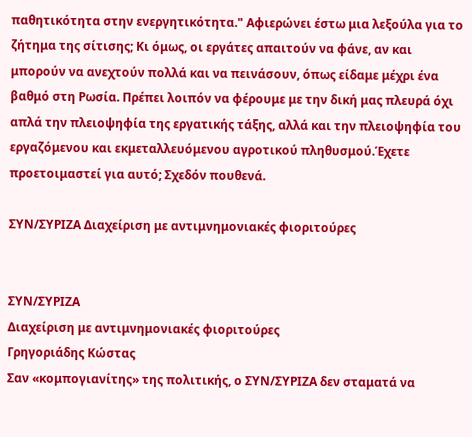παθητικότητα στην ενεργητικότητα." Αφιερώνει έστω μια λεξούλα για το ζήτημα της σίτισης; Κι όμως, οι εργάτες απαιτούν να φάνε, αν και μπορούν να ανεχτούν πολλά και να πεινάσουν, όπως είδαμε μέχρι ένα βαθμό στη Ρωσία. Πρέπει λοιπόν να φέρουμε με την δική μας πλευρά όχι απλά την πλειοψηφία της εργατικής τάξης, αλλά και την πλειοψηφία του εργαζόμενου και εκμεταλλευόμενου αγροτικού πληθυσμού.Έχετε προετοιμαστεί για αυτό; Σχεδόν πουθενά.

ΣΥΝ/ΣΥΡΙΖΑ Διαχείριση με αντιμνημονιακές φιοριτούρες


ΣΥΝ/ΣΥΡΙΖΑ
Διαχείριση με αντιμνημονιακές φιοριτούρες
Γρηγοριάδης Κώστας
Σαν «κομπογιανίτης» της πολιτικής, ο ΣΥΝ/ΣΥΡΙΖΑ δεν σταματά να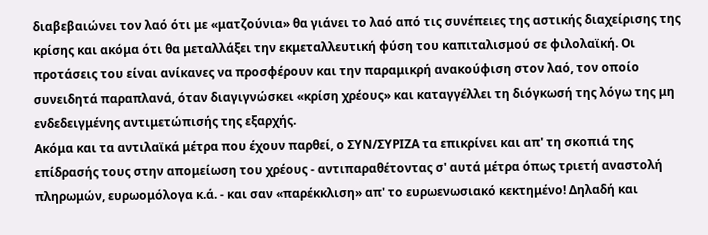διαβεβαιώνει τον λαό ότι με «ματζούνια» θα γιάνει το λαό από τις συνέπειες της αστικής διαχείρισης της κρίσης και ακόμα ότι θα μεταλλάξει την εκμεταλλευτική φύση του καπιταλισμού σε φιλολαϊκή. Οι προτάσεις του είναι ανίκανες να προσφέρουν και την παραμικρή ανακούφιση στον λαό, τον οποίο συνειδητά παραπλανά, όταν διαγιγνώσκει «κρίση χρέους» και καταγγέλλει τη διόγκωσή της λόγω της μη ενδεδειγμένης αντιμετώπισής της εξαρχής.
Ακόμα και τα αντιλαϊκά μέτρα που έχουν παρθεί, ο ΣΥΝ/ΣΥΡΙΖΑ τα επικρίνει και απ' τη σκοπιά της επίδρασής τους στην απομείωση του χρέους - αντιπαραθέτοντας σ' αυτά μέτρα όπως τριετή αναστολή πληρωμών, ευρωομόλογα κ.ά. - και σαν «παρέκκλιση» απ' το ευρωενωσιακό κεκτημένο! Δηλαδή και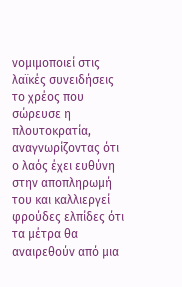νομιμοποιεί στις λαϊκές συνειδήσεις το χρέος που σώρευσε η πλουτοκρατία, αναγνωρίζοντας ότι ο λαός έχει ευθύνη στην αποπληρωμή του και καλλιεργεί φρούδες ελπίδες ότι τα μέτρα θα αναιρεθούν από μια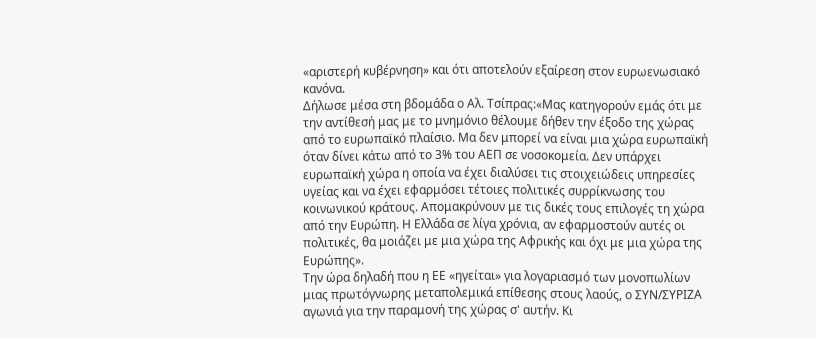«αριστερή κυβέρνηση» και ότι αποτελούν εξαίρεση στον ευρωενωσιακό κανόνα.
Δήλωσε μέσα στη βδομάδα ο Αλ. Τσίπρας:«Μας κατηγορούν εμάς ότι με την αντίθεσή μας με το μνημόνιο θέλουμε δήθεν την έξοδο της χώρας από το ευρωπαϊκό πλαίσιο. Μα δεν μπορεί να είναι μια χώρα ευρωπαϊκή όταν δίνει κάτω από το 3% του ΑΕΠ σε νοσοκομεία. Δεν υπάρχει ευρωπαϊκή χώρα η οποία να έχει διαλύσει τις στοιχειώδεις υπηρεσίες υγείας και να έχει εφαρμόσει τέτοιες πολιτικές συρρίκνωσης του κοινωνικού κράτους. Απομακρύνουν με τις δικές τους επιλογές τη χώρα από την Ευρώπη. Η Ελλάδα σε λίγα χρόνια, αν εφαρμοστούν αυτές οι πολιτικές, θα μοιάζει με μια χώρα της Αφρικής και όχι με μια χώρα της Ευρώπης».
Την ώρα δηλαδή που η ΕΕ «ηγείται» για λογαριασμό των μονοπωλίων μιας πρωτόγνωρης μεταπολεμικά επίθεσης στους λαούς, ο ΣΥΝ/ΣΥΡΙΖΑ αγωνιά για την παραμονή της χώρας σ' αυτήν. Κι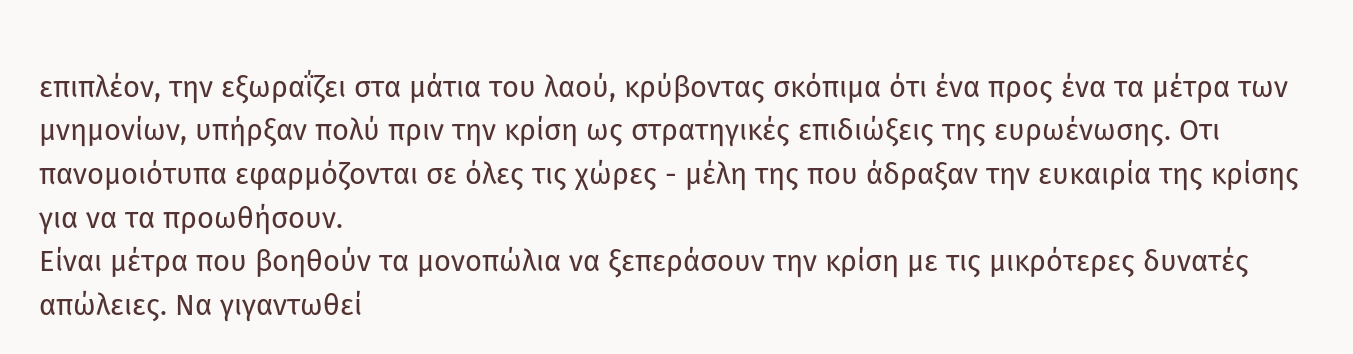επιπλέον, την εξωραΐζει στα μάτια του λαού, κρύβοντας σκόπιμα ότι ένα προς ένα τα μέτρα των μνημονίων, υπήρξαν πολύ πριν την κρίση ως στρατηγικές επιδιώξεις της ευρωένωσης. Οτι πανομοιότυπα εφαρμόζονται σε όλες τις χώρες - μέλη της που άδραξαν την ευκαιρία της κρίσης για να τα προωθήσουν.
Είναι μέτρα που βοηθούν τα μονοπώλια να ξεπεράσουν την κρίση με τις μικρότερες δυνατές απώλειες. Να γιγαντωθεί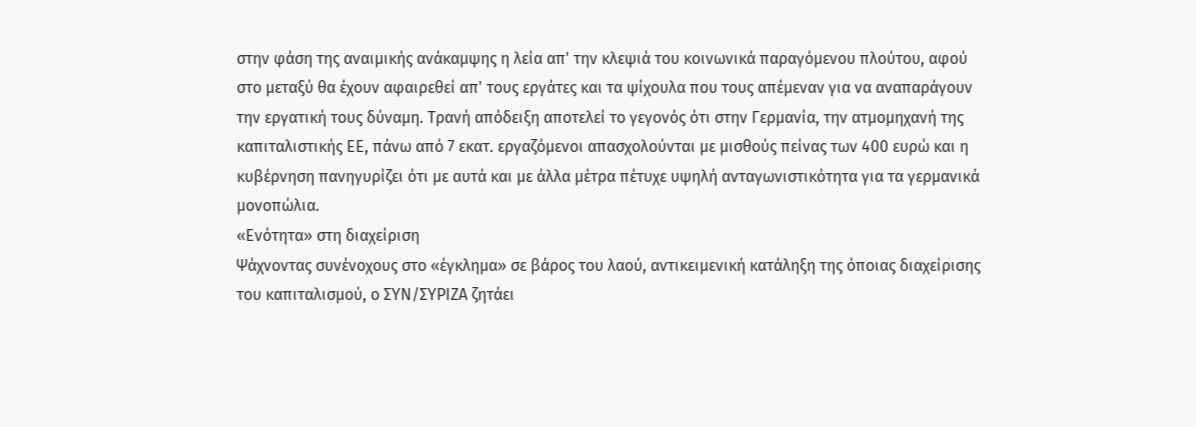στην φάση της αναιμικής ανάκαμψης η λεία απ' την κλεψιά του κοινωνικά παραγόμενου πλούτου, αφού στο μεταξύ θα έχουν αφαιρεθεί απ' τους εργάτες και τα ψίχουλα που τους απέμεναν για να αναπαράγουν την εργατική τους δύναμη. Τρανή απόδειξη αποτελεί το γεγονός ότι στην Γερμανία, την ατμομηχανή της καπιταλιστικής ΕΕ, πάνω από 7 εκατ. εργαζόμενοι απασχολούνται με μισθούς πείνας των 400 ευρώ και η κυβέρνηση πανηγυρίζει ότι με αυτά και με άλλα μέτρα πέτυχε υψηλή ανταγωνιστικότητα για τα γερμανικά μονοπώλια.
«Ενότητα» στη διαχείριση
Ψάχνοντας συνένοχους στο «έγκλημα» σε βάρος του λαού, αντικειμενική κατάληξη της όποιας διαχείρισης του καπιταλισμού, ο ΣΥΝ/ΣΥΡΙΖΑ ζητάει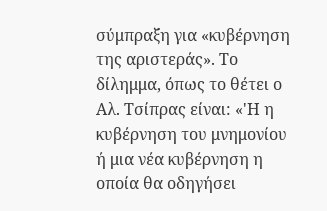σύμπραξη για «κυβέρνηση της αριστεράς». Το δίλημμα, όπως το θέτει ο Αλ. Τσίπρας είναι: «'Η η κυβέρνηση του μνημονίου ή μια νέα κυβέρνηση η οποία θα οδηγήσει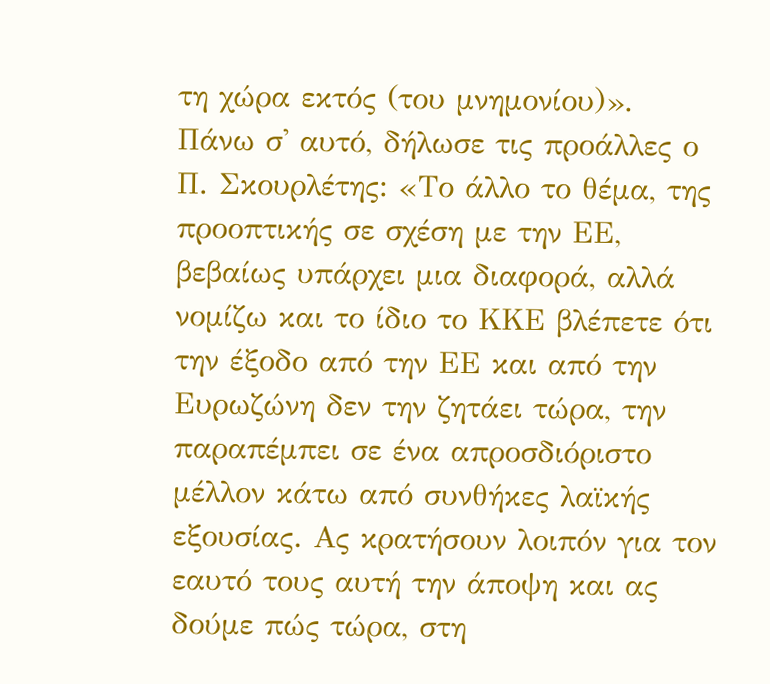τη χώρα εκτός (του μνημονίου)».
Πάνω σ' αυτό, δήλωσε τις προάλλες ο Π. Σκουρλέτης: «Το άλλο το θέμα, της προοπτικής σε σχέση με την ΕΕ, βεβαίως υπάρχει μια διαφορά, αλλά νομίζω και το ίδιο το ΚΚΕ βλέπετε ότι την έξοδο από την ΕΕ και από την Ευρωζώνη δεν την ζητάει τώρα, την παραπέμπει σε ένα απροσδιόριστο μέλλον κάτω από συνθήκες λαϊκής εξουσίας. Ας κρατήσουν λοιπόν για τον εαυτό τους αυτή την άποψη και ας δούμε πώς τώρα, στη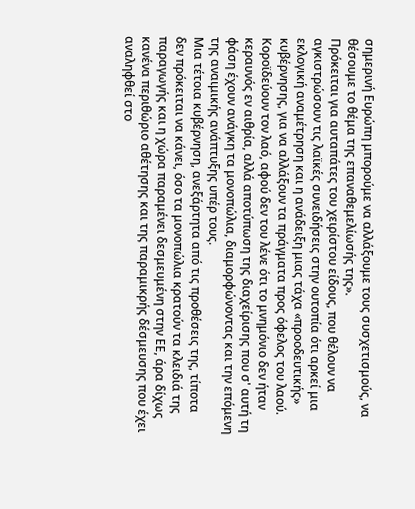σημερινή Ευρώπη μπορούμε να αλλάξουμε τους συσχετισμούς, να θέσουμε το θέμα της επαναθεμελίωσής της».
Πρόκειται για αυταπάτες του χειρίστου είδους, που θέλουν να αγκιστρώσουν τις λαϊκές συνειδήσεις στην ουτοπία ότι αρκεί μια εκλογική αναμέτρηση και η ανάδειξη μιας τάχα «προοδευτικής» κυβέρνησης, για να αλλάξουν τα πράγματα προς όφελος του λαού. Κοροϊδεύουν τον λαό, αφού δεν του λένε ότι το μνημόνιο δεν ήταν κεραυνός εν αιθρία, αλλά αποτύπωση της διαχείρισης που σ' αυτή τη φάση έχουν ανάγκη τα μονοπώλια, διαμορφώνοντας και την επόμενη της αναιμικής ανάπτυξης υπέρ τους.
Μια τέτοια κυβέρνηση, ανεξάρτητα από τις προθέσεις της, τίποτα δεν πρόκειται να κάνει, όσο τα μονοπώλια κρατούν τα κλειδιά της παραγωγής και η χώρα παραμένει δεσμευμένη στην ΕΕ, άρα δίχως κανένα περιθώριο αθέτησης και της παραμικρής δέσμευσης που έχει αναληφθεί στο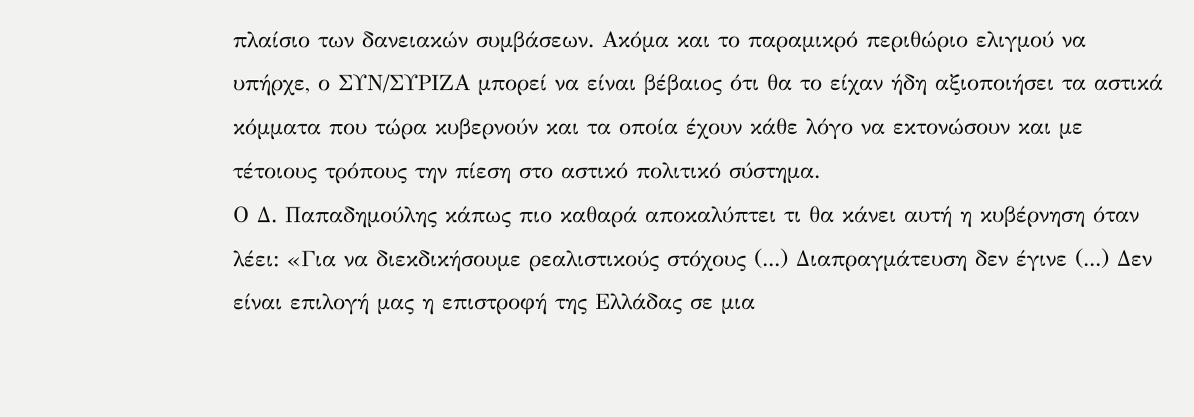πλαίσιο των δανειακών συμβάσεων. Ακόμα και το παραμικρό περιθώριο ελιγμού να υπήρχε, ο ΣΥΝ/ΣΥΡΙΖΑ μπορεί να είναι βέβαιος ότι θα το είχαν ήδη αξιοποιήσει τα αστικά κόμματα που τώρα κυβερνούν και τα οποία έχουν κάθε λόγο να εκτονώσουν και με τέτοιους τρόπους την πίεση στο αστικό πολιτικό σύστημα.
Ο Δ. Παπαδημούλης κάπως πιο καθαρά αποκαλύπτει τι θα κάνει αυτή η κυβέρνηση όταν λέει: «Για να διεκδικήσουμε ρεαλιστικούς στόχους (...) Διαπραγμάτευση δεν έγινε (...) Δεν είναι επιλογή μας η επιστροφή της Ελλάδας σε μια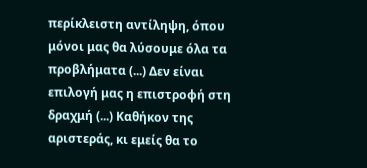περίκλειστη αντίληψη, όπου μόνοι μας θα λύσουμε όλα τα προβλήματα (...) Δεν είναι επιλογή μας η επιστροφή στη δραχμή (...) Καθήκον της αριστεράς, κι εμείς θα το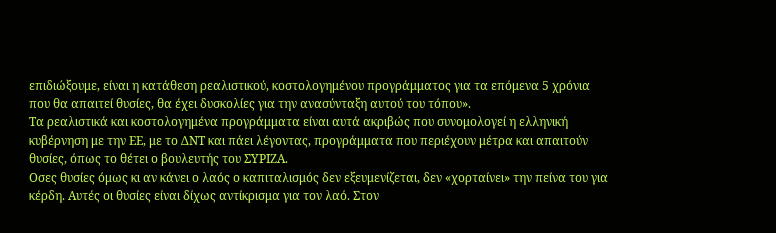επιδιώξουμε, είναι η κατάθεση ρεαλιστικού, κοστολογημένου προγράμματος για τα επόμενα 5 χρόνια που θα απαιτεί θυσίες, θα έχει δυσκολίες για την ανασύνταξη αυτού του τόπου».
Τα ρεαλιστικά και κοστολογημένα προγράμματα είναι αυτά ακριβώς που συνομολογεί η ελληνική κυβέρνηση με την ΕΕ, με το ΔΝΤ και πάει λέγοντας, προγράμματα που περιέχουν μέτρα και απαιτούν θυσίες, όπως το θέτει ο βουλευτής του ΣΥΡΙΖΑ.
Οσες θυσίες όμως κι αν κάνει ο λαός ο καπιταλισμός δεν εξευμενίζεται, δεν «χορταίνει» την πείνα του για κέρδη. Αυτές οι θυσίες είναι δίχως αντίκρισμα για τον λαό. Στον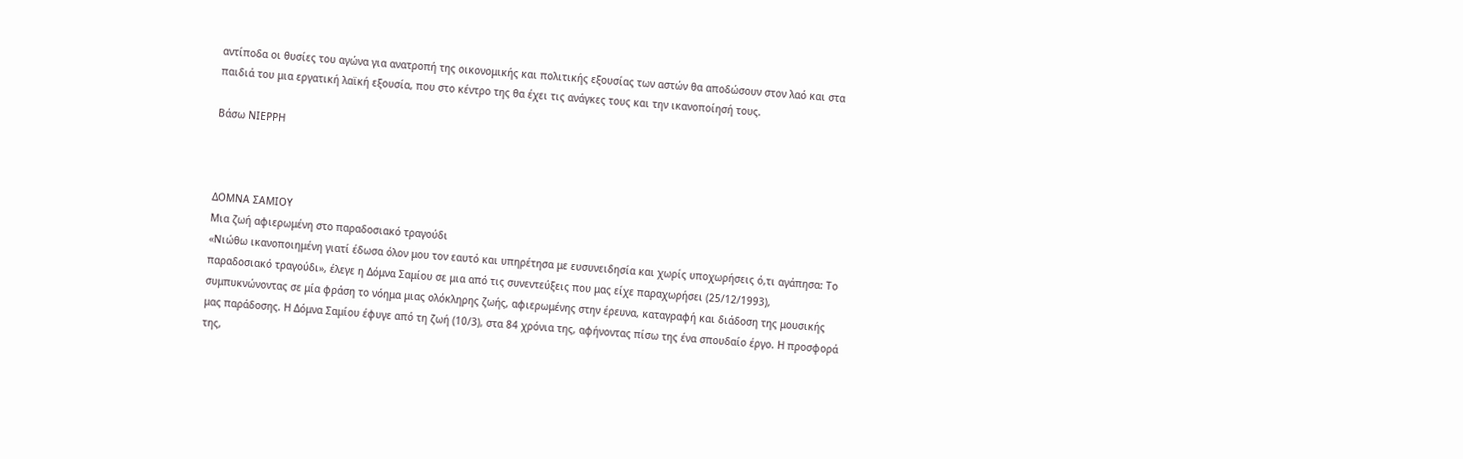αντίποδα οι θυσίες του αγώνα για ανατροπή της οικονομικής και πολιτικής εξουσίας των αστών θα αποδώσουν στον λαό και στα παιδιά του μια εργατική λαϊκή εξουσία, που στο κέντρο της θα έχει τις ανάγκες τους και την ικανοποίησή τους.

Βάσω ΝΙΕΡΡΗ



ΔΟΜΝΑ ΣΑΜΙΟΥ
Μια ζωή αφιερωμένη στο παραδοσιακό τραγούδι
«Νιώθω ικανοποιημένη γιατί έδωσα όλον μου τον εαυτό και υπηρέτησα με ευσυνειδησία και χωρίς υποχωρήσεις ό,τι αγάπησα: Το παραδοσιακό τραγούδι», έλεγε η Δόμνα Σαμίου σε μια από τις συνεντεύξεις που μας είχε παραχωρήσει (25/12/1993), συμπυκνώνοντας σε μία φράση το νόημα μιας ολόκληρης ζωής, αφιερωμένης στην έρευνα, καταγραφή και διάδοση της μουσικής μας παράδοσης. Η Δόμνα Σαμίου έφυγε από τη ζωή (10/3), στα 84 χρόνια της, αφήνοντας πίσω της ένα σπουδαίο έργο. Η προσφορά της,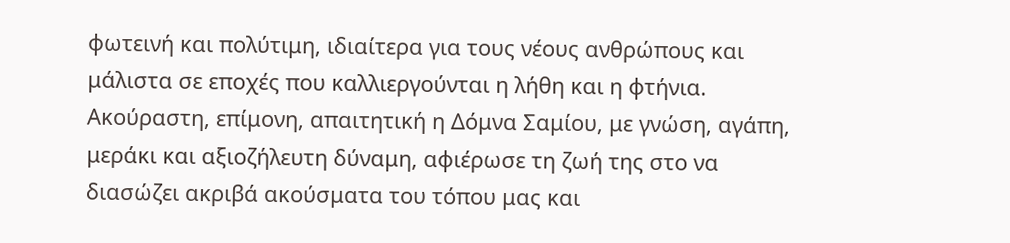φωτεινή και πολύτιμη, ιδιαίτερα για τους νέους ανθρώπους και μάλιστα σε εποχές που καλλιεργούνται η λήθη και η φτήνια. Ακούραστη, επίμονη, απαιτητική η Δόμνα Σαμίου, με γνώση, αγάπη, μεράκι και αξιοζήλευτη δύναμη, αφιέρωσε τη ζωή της στο να διασώζει ακριβά ακούσματα του τόπου μας και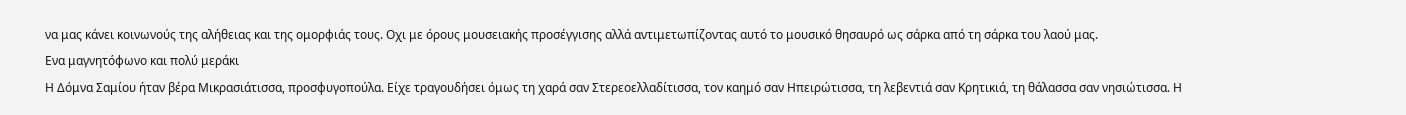να μας κάνει κοινωνούς της αλήθειας και της ομορφιάς τους. Οχι με όρους μουσειακής προσέγγισης αλλά αντιμετωπίζοντας αυτό το μουσικό θησαυρό ως σάρκα από τη σάρκα του λαού μας.
Ενα μαγνητόφωνο και πολύ μεράκι
Η Δόμνα Σαμίου ήταν βέρα Μικρασιάτισσα, προσφυγοπούλα. Είχε τραγουδήσει όμως τη χαρά σαν Στερεοελλαδίτισσα, τον καημό σαν Ηπειρώτισσα, τη λεβεντιά σαν Κρητικιά, τη θάλασσα σαν νησιώτισσα. Η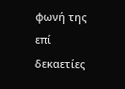φωνή της επί δεκαετίες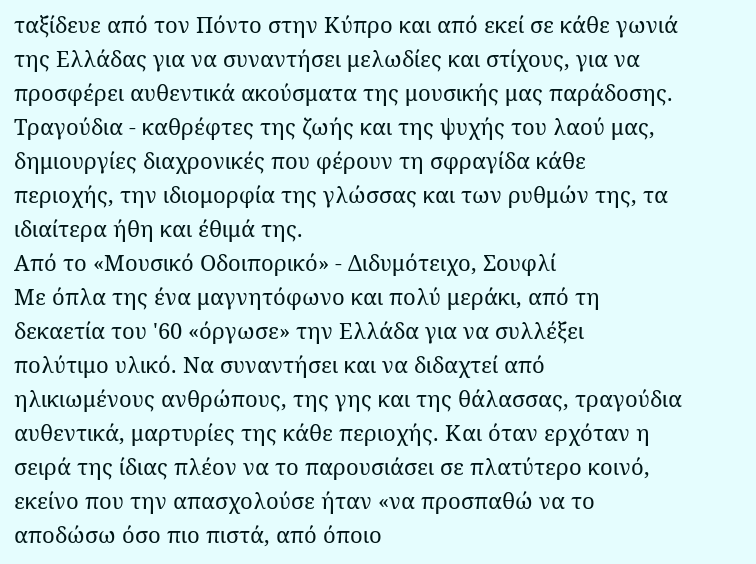ταξίδευε από τον Πόντο στην Κύπρο και από εκεί σε κάθε γωνιά της Ελλάδας για να συναντήσει μελωδίες και στίχους, για να προσφέρει αυθεντικά ακούσματα της μουσικής μας παράδοσης. Τραγούδια - καθρέφτες της ζωής και της ψυχής του λαού μας, δημιουργίες διαχρονικές που φέρουν τη σφραγίδα κάθε περιοχής, την ιδιομορφία της γλώσσας και των ρυθμών της, τα ιδιαίτερα ήθη και έθιμά της.
Από το «Μουσικό Οδοιπορικό» - Διδυμότειχο, Σουφλί
Με όπλα της ένα μαγνητόφωνο και πολύ μεράκι, από τη δεκαετία του '60 «όργωσε» την Ελλάδα για να συλλέξει πολύτιμο υλικό. Να συναντήσει και να διδαχτεί από ηλικιωμένους ανθρώπους, της γης και της θάλασσας, τραγούδια αυθεντικά, μαρτυρίες της κάθε περιοχής. Και όταν ερχόταν η σειρά της ίδιας πλέον να το παρουσιάσει σε πλατύτερο κοινό, εκείνο που την απασχολούσε ήταν «να προσπαθώ να το αποδώσω όσο πιο πιστά, από όποιο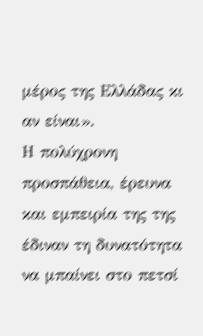μέρος της Ελλάδας κι αν είναι».
Η πολύχρονη προσπάθεια, έρευνα και εμπειρία της της έδιναν τη δυνατότητα να μπαίνει στο πετσί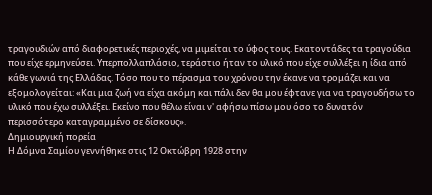τραγουδιών από διαφορετικές περιοχές, να μιμείται το ύφος τους. Εκατοντάδες τα τραγούδια που είχε ερμηνεύσει. Υπερπολλαπλάσιο, τεράστιο ήταν το υλικό που είχε συλλέξει η ίδια από κάθε γωνιά της Ελλάδας. Τόσο που το πέρασμα του χρόνου την έκανε να τρομάζει και να εξομολογείται: «Και μια ζωή να είχα ακόμη και πάλι δεν θα μου έφτανε για να τραγουδήσω το υλικό που έχω συλλέξει. Εκείνο που θέλω είναι ν' αφήσω πίσω μου όσο το δυνατόν περισσότερο καταγραμμένο σε δίσκους».
Δημιουργική πορεία
Η Δόμνα Σαμίου γεννήθηκε στις 12 Οκτώβρη 1928 στην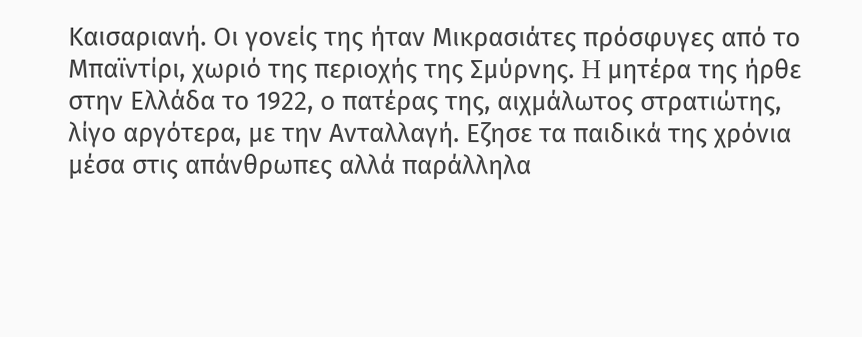Καισαριανή. Οι γονείς της ήταν Μικρασιάτες πρόσφυγες από το Μπαϊντίρι, χωριό της περιοχής της Σμύρνης. H μητέρα της ήρθε στην Ελλάδα το 1922, ο πατέρας της, αιχμάλωτος στρατιώτης, λίγο αργότερα, με την Ανταλλαγή. Εζησε τα παιδικά της χρόνια μέσα στις απάνθρωπες αλλά παράλληλα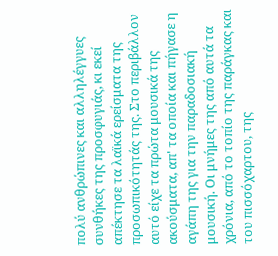πολύ ανθρώπινες και αλληλέγγυες συνθήκες της προσφυγιάς, κι εκεί απέκτησε τα λαϊκά ερείσματα της προσωπικότητάς της. Στο περιβάλλον αυτό είχε τα πρώτα μουσικά της ακούσματα, απ' τα οποία και πήγασε η αγάπη της για την παραδοσιακή μουσική. Οι μνήμες της από αυτά τα χρόνια, από το τοπίο της παράγκας και του πισσόχαρτου, της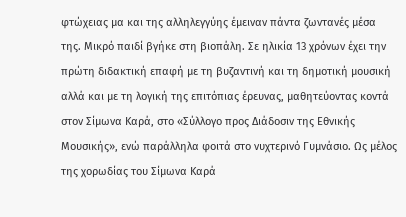φτώχειας μα και της αλληλεγγύης έμειναν πάντα ζωντανές μέσα της. Μικρό παιδί βγήκε στη βιοπάλη. Σε ηλικία 13 χρόνων έχει την πρώτη διδακτική επαφή με τη βυζαντινή και τη δημοτική μουσική αλλά και με τη λογική της επιτόπιας έρευνας, μαθητεύοντας κοντά στον Σίμωνα Καρά, στο «Σύλλογο προς Διάδοσιν της Εθνικής Μουσικής», ενώ παράλληλα φοιτά στο νυχτερινό Γυμνάσιο. Ως μέλος της χορωδίας του Σίμωνα Καρά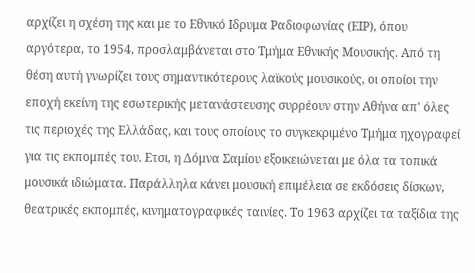αρχίζει η σχέση της και με το Εθνικό Ιδρυμα Ραδιοφωνίας (ΕΙΡ), όπου αργότερα, το 1954, προσλαμβάνεται στο Τμήμα Εθνικής Μουσικής. Από τη θέση αυτή γνωρίζει τους σημαντικότερους λαϊκούς μουσικούς, οι οποίοι την εποχή εκείνη της εσωτερικής μετανάστευσης συρρέουν στην Αθήνα απ' όλες τις περιοχές της Ελλάδας, και τους οποίους το συγκεκριμένο Τμήμα ηχογραφεί για τις εκπομπές του. Ετσι, η Δόμνα Σαμίου εξοικειώνεται με όλα τα τοπικά μουσικά ιδιώματα. Παράλληλα κάνει μουσική επιμέλεια σε εκδόσεις δίσκων, θεατρικές εκπομπές, κινηματογραφικές ταινίες. Το 1963 αρχίζει τα ταξίδια της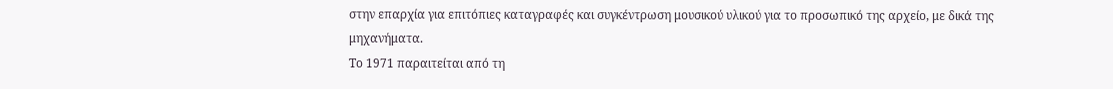στην επαρχία για επιτόπιες καταγραφές και συγκέντρωση μουσικού υλικού για το προσωπικό της αρχείο, με δικά της μηχανήματα.
Το 1971 παραιτείται από τη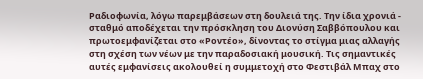Ραδιοφωνία, λόγω παρεμβάσεων στη δουλειά της. Την ίδια χρονιά - σταθμό αποδέχεται την πρόσκληση του Διονύση Σαββόπουλου και πρωτοεμφανίζεται στο «Ροντέο», δίνοντας το στίγμα μιας αλλαγής στη σχέση των νέων με την παραδοσιακή μουσική. Τις σημαντικές αυτές εμφανίσεις ακολουθεί η συμμετοχή στο Φεστιβάλ Μπαχ στο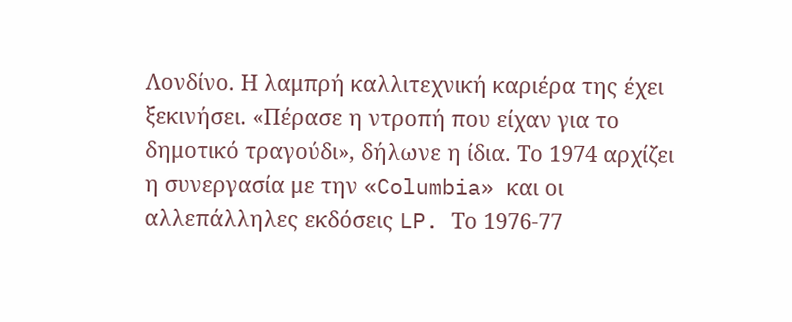Λονδίνο. Η λαμπρή καλλιτεχνική καριέρα της έχει ξεκινήσει. «Πέρασε η ντροπή που είχαν για το δημοτικό τραγούδι», δήλωνε η ίδια. Το 1974 αρχίζει η συνεργασία με την «Columbia» και οι αλλεπάλληλες εκδόσεις LP. Το 1976-77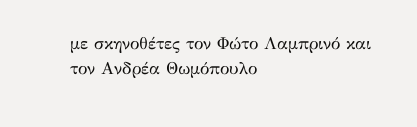με σκηνοθέτες τον Φώτο Λαμπρινό και τον Ανδρέα Θωμόπουλο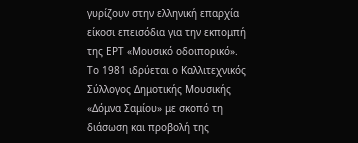γυρίζουν στην ελληνική επαρχία είκοσι επεισόδια για την εκπομπή της ΕΡΤ «Μουσικό οδοιπορικό».
Το 1981 ιδρύεται ο Καλλιτεχνικός Σύλλογος Δημοτικής Μουσικής «Δόμνα Σαμίου» με σκοπό τη διάσωση και προβολή της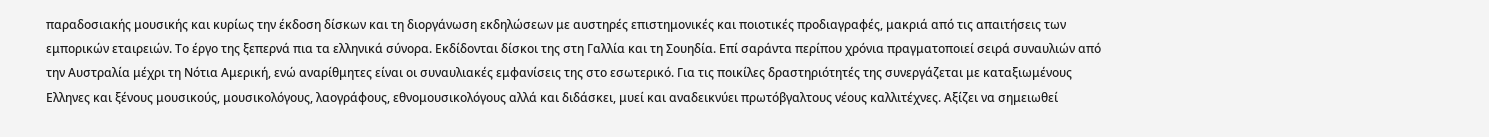παραδοσιακής μουσικής και κυρίως την έκδοση δίσκων και τη διοργάνωση εκδηλώσεων με αυστηρές επιστημονικές και ποιοτικές προδιαγραφές, μακριά από τις απαιτήσεις των εμπορικών εταιρειών. Το έργο της ξεπερνά πια τα ελληνικά σύνορα. Εκδίδονται δίσκοι της στη Γαλλία και τη Σουηδία. Επί σαράντα περίπου χρόνια πραγματοποιεί σειρά συναυλιών από την Αυστραλία μέχρι τη Νότια Αμερική, ενώ αναρίθμητες είναι οι συναυλιακές εμφανίσεις της στο εσωτερικό. Για τις ποικίλες δραστηριότητές της συνεργάζεται με καταξιωμένους Ελληνες και ξένους μουσικούς, μουσικολόγους, λαογράφους, εθνομουσικολόγους αλλά και διδάσκει, μυεί και αναδεικνύει πρωτόβγαλτους νέους καλλιτέχνες. Αξίζει να σημειωθεί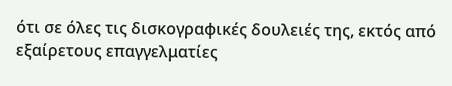ότι σε όλες τις δισκογραφικές δουλειές της, εκτός από εξαίρετους επαγγελματίες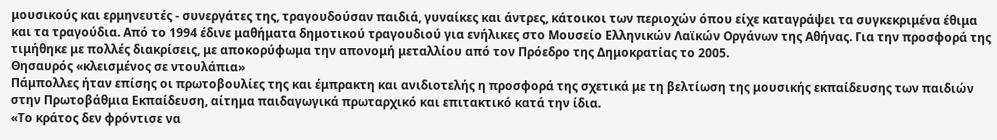μουσικούς και ερμηνευτές - συνεργάτες της, τραγουδούσαν παιδιά, γυναίκες και άντρες, κάτοικοι των περιοχών όπου είχε καταγράψει τα συγκεκριμένα έθιμα και τα τραγούδια. Από το 1994 έδινε μαθήματα δημοτικού τραγουδιού για ενήλικες στο Μουσείο Ελληνικών Λαϊκών Οργάνων της Αθήνας. Για την προσφορά της τιμήθηκε με πολλές διακρίσεις, με αποκορύφωμα την απονομή μεταλλίου από τον Πρόεδρο της Δημοκρατίας το 2005.
Θησαυρός «κλεισμένος σε ντουλάπια»
Πάμπολλες ήταν επίσης οι πρωτοβουλίες της και έμπρακτη και ανιδιοτελής η προσφορά της σχετικά με τη βελτίωση της μουσικής εκπαίδευσης των παιδιών στην Πρωτοβάθμια Εκπαίδευση, αίτημα παιδαγωγικά πρωταρχικό και επιτακτικό κατά την ίδια.
«Το κράτος δεν φρόντισε να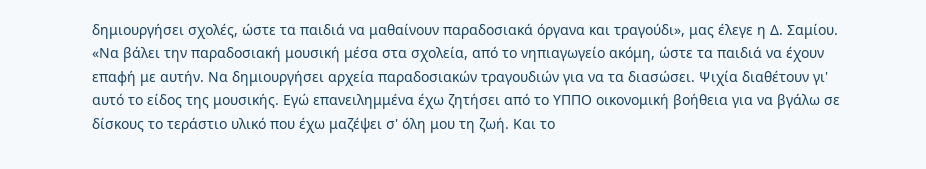δημιουργήσει σχολές, ώστε τα παιδιά να μαθαίνουν παραδοσιακά όργανα και τραγούδι», μας έλεγε η Δ. Σαμίου. «Να βάλει την παραδοσιακή μουσική μέσα στα σχολεία, από το νηπιαγωγείο ακόμη, ώστε τα παιδιά να έχουν επαφή με αυτήν. Να δημιουργήσει αρχεία παραδοσιακών τραγουδιών για να τα διασώσει. Ψιχία διαθέτουν γι' αυτό το είδος της μουσικής. Εγώ επανειλημμένα έχω ζητήσει από το ΥΠΠΟ οικονομική βοήθεια για να βγάλω σε δίσκους το τεράστιο υλικό που έχω μαζέψει σ' όλη μου τη ζωή. Και το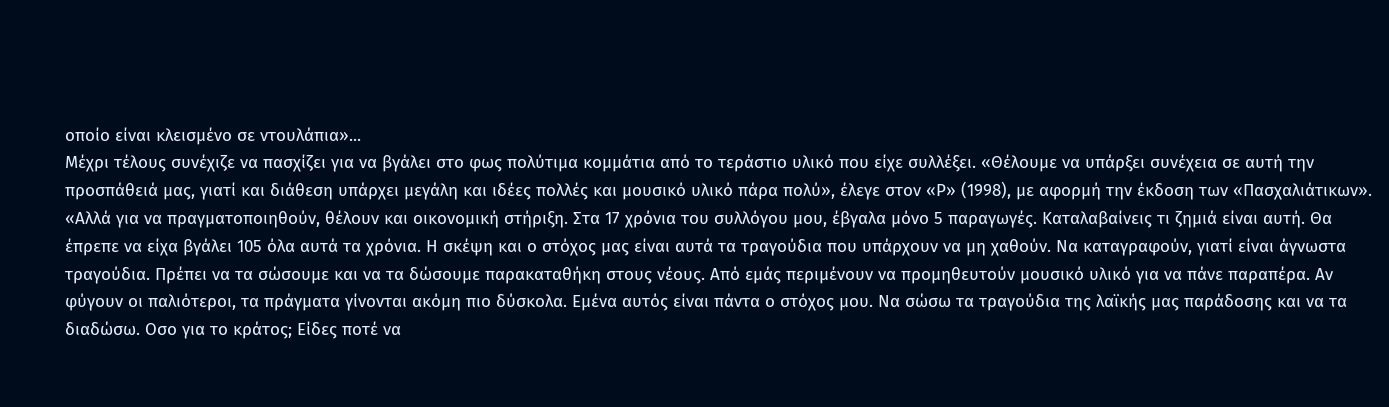οποίο είναι κλεισμένο σε ντουλάπια»...
Μέχρι τέλους συνέχιζε να πασχίζει για να βγάλει στο φως πολύτιμα κομμάτια από το τεράστιο υλικό που είχε συλλέξει. «Θέλουμε να υπάρξει συνέχεια σε αυτή την προσπάθειά μας, γιατί και διάθεση υπάρχει μεγάλη και ιδέες πολλές και μουσικό υλικό πάρα πολύ», έλεγε στον «Ρ» (1998), με αφορμή την έκδοση των «Πασχαλιάτικων». «Αλλά για να πραγματοποιηθούν, θέλουν και οικονομική στήριξη. Στα 17 χρόνια του συλλόγου μου, έβγαλα μόνο 5 παραγωγές. Καταλαβαίνεις τι ζημιά είναι αυτή. Θα έπρεπε να είχα βγάλει 105 όλα αυτά τα χρόνια. Η σκέψη και ο στόχος μας είναι αυτά τα τραγούδια που υπάρχουν να μη χαθούν. Να καταγραφούν, γιατί είναι άγνωστα τραγούδια. Πρέπει να τα σώσουμε και να τα δώσουμε παρακαταθήκη στους νέους. Από εμάς περιμένουν να προμηθευτούν μουσικό υλικό για να πάνε παραπέρα. Αν φύγουν οι παλιότεροι, τα πράγματα γίνονται ακόμη πιο δύσκολα. Εμένα αυτός είναι πάντα ο στόχος μου. Να σώσω τα τραγούδια της λαϊκής μας παράδοσης και να τα διαδώσω. Οσο για το κράτος; Είδες ποτέ να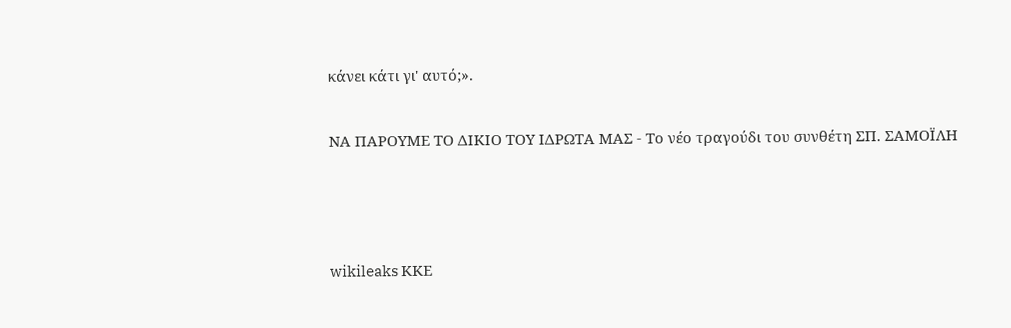κάνει κάτι γι' αυτό;».

ΝΑ ΠΑΡΟΥΜΕ ΤΟ ΔΙΚΙΟ ΤΟΥ ΙΔΡΩΤΑ ΜΑΣ - Το νέο τραγούδι του συνθέτη ΣΠ. ΣΑΜΟΪΛΗ



wikileaks ΚΚΕ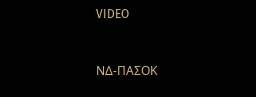VIDEO


ΝΔ-ΠΑΣΟΚ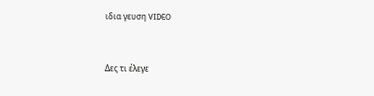ιδια γευση VIDEO


Δες τι έλεγε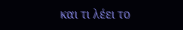και τι λέει το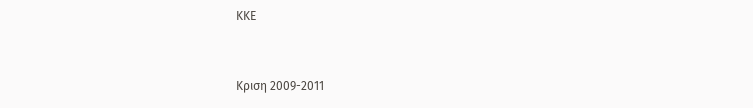ΚΚΕ


Κριση 2009-2011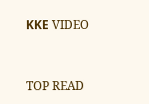ΚΚΕ VIDEO


TOP READ